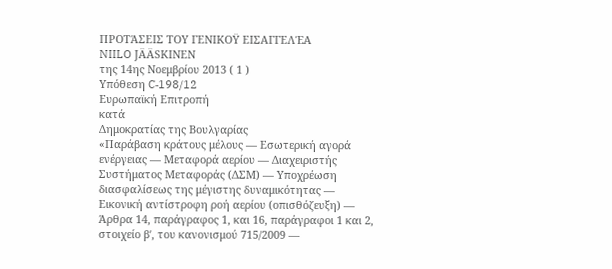ΠΡΟΤΆΣΕΙΣ ΤΟΥ ΓΕΝΙΚΟΫ ΕΙΣΑΓΓΕΛΈΑ
NIILO JÄÄSKINEN
της 14ης Νοεμβρίου 2013 ( 1 )
Υπόθεση C‑198/12
Ευρωπαϊκή Επιτροπή
κατά
Δημοκρατίας της Βουλγαρίας
«Παράβαση κράτους μέλους — Εσωτερική αγορά ενέργειας — Μεταφορά αερίου — Διαχειριστής Συστήματος Μεταφοράς (ΔΣΜ) — Υποχρέωση διασφαλίσεως της μέγιστης δυναμικότητας — Εικονική αντίστροφη ροή αερίου (οπισθόζευξη) — Άρθρα 14, παράγραφος 1, και 16, παράγραφοι 1 και 2, στοιχείο βʹ, του κανονισμού 715/2009 —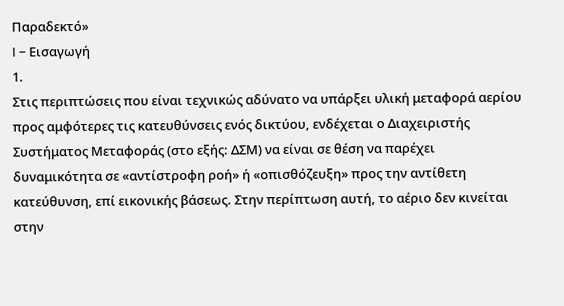Παραδεκτό»
I – Εισαγωγή
1.
Στις περιπτώσεις που είναι τεχνικώς αδύνατο να υπάρξει υλική μεταφορά αερίου προς αμφότερες τις κατευθύνσεις ενός δικτύου, ενδέχεται ο Διαχειριστής Συστήματος Μεταφοράς (στο εξής: ΔΣΜ) να είναι σε θέση να παρέχει δυναμικότητα σε «αντίστροφη ροή» ή «οπισθόζευξη» προς την αντίθετη κατεύθυνση, επί εικονικής βάσεως. Στην περίπτωση αυτή, το αέριο δεν κινείται στην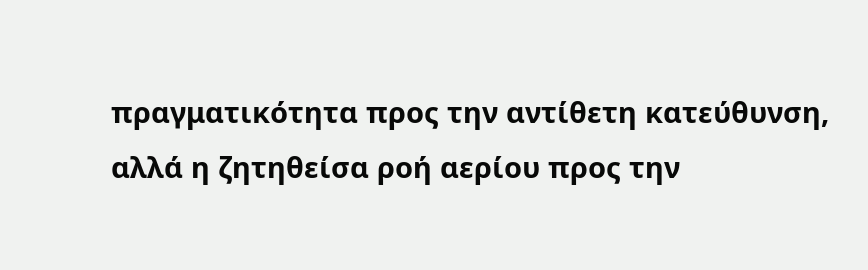πραγματικότητα προς την αντίθετη κατεύθυνση, αλλά η ζητηθείσα ροή αερίου προς την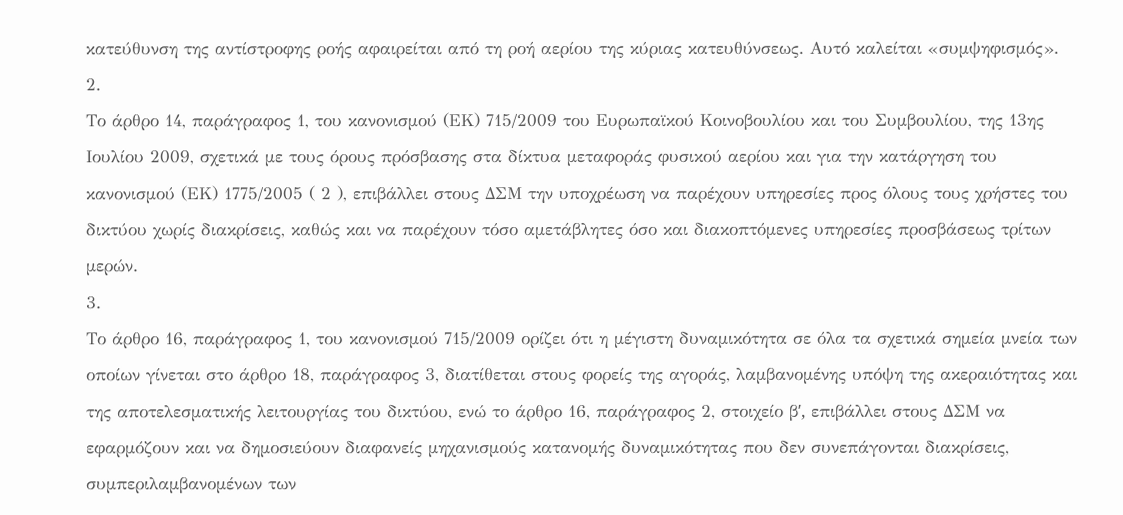κατεύθυνση της αντίστροφης ροής αφαιρείται από τη ροή αερίου της κύριας κατευθύνσεως. Αυτό καλείται «συμψηφισμός».
2.
Το άρθρο 14, παράγραφος 1, του κανονισμού (ΕΚ) 715/2009 του Ευρωπαϊκού Κοινοβουλίου και του Συμβουλίου, της 13ης Ιουλίου 2009, σχετικά με τους όρους πρόσβασης στα δίκτυα μεταφοράς φυσικού αερίου και για την κατάργηση του κανονισμού (ΕΚ) 1775/2005 ( 2 ), επιβάλλει στους ΔΣΜ την υποχρέωση να παρέχουν υπηρεσίες προς όλους τους χρήστες του δικτύου χωρίς διακρίσεις, καθώς και να παρέχουν τόσο αμετάβλητες όσο και διακοπτόμενες υπηρεσίες προσβάσεως τρίτων μερών.
3.
Το άρθρο 16, παράγραφος 1, του κανονισμού 715/2009 ορίζει ότι η μέγιστη δυναμικότητα σε όλα τα σχετικά σημεία μνεία των οποίων γίνεται στο άρθρο 18, παράγραφος 3, διατίθεται στους φορείς της αγοράς, λαμβανομένης υπόψη της ακεραιότητας και της αποτελεσματικής λειτουργίας του δικτύου, ενώ το άρθρο 16, παράγραφος 2, στοιχείο βʹ, επιβάλλει στους ΔΣΜ να εφαρμόζουν και να δημοσιεύουν διαφανείς μηχανισμούς κατανομής δυναμικότητας που δεν συνεπάγονται διακρίσεις, συμπεριλαμβανομένων των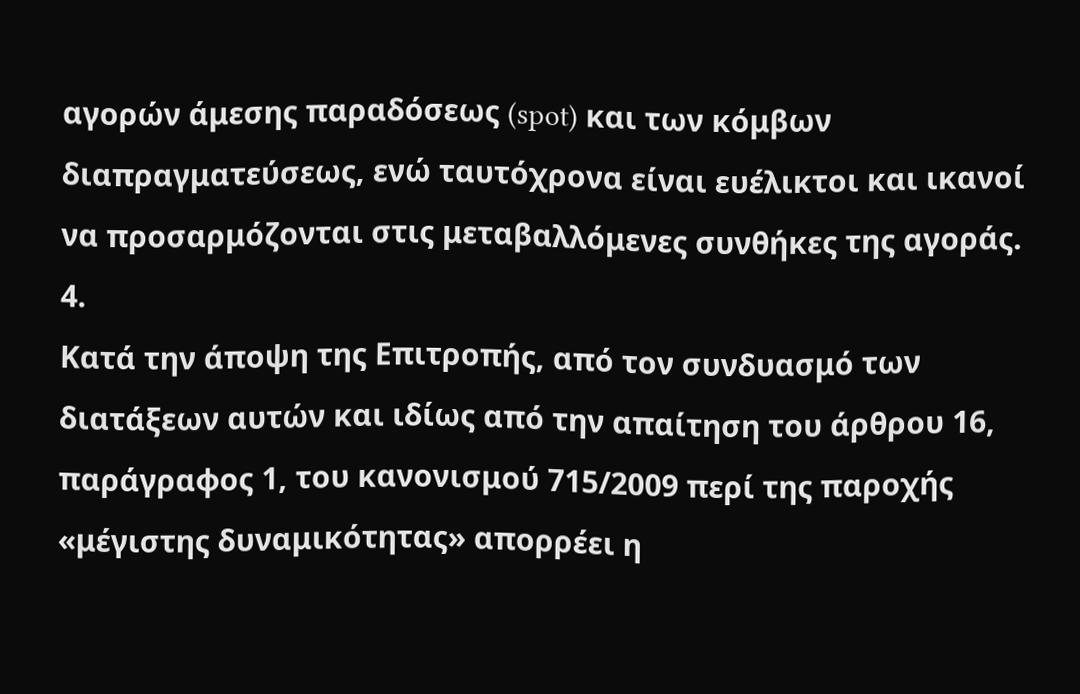αγορών άμεσης παραδόσεως (spot) και των κόμβων διαπραγματεύσεως, ενώ ταυτόχρονα είναι ευέλικτοι και ικανοί να προσαρμόζονται στις μεταβαλλόμενες συνθήκες της αγοράς.
4.
Κατά την άποψη της Επιτροπής, από τον συνδυασμό των διατάξεων αυτών και ιδίως από την απαίτηση του άρθρου 16, παράγραφος 1, του κανονισμού 715/2009 περί της παροχής «μέγιστης δυναμικότητας» απορρέει η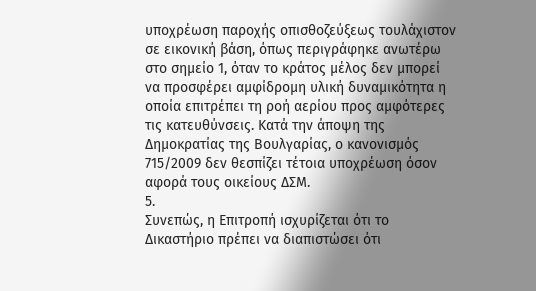υποχρέωση παροχής οπισθοζεύξεως τουλάχιστον σε εικονική βάση, όπως περιγράφηκε ανωτέρω στο σημείο 1, όταν το κράτος μέλος δεν μπορεί να προσφέρει αμφίδρομη υλική δυναμικότητα η οποία επιτρέπει τη ροή αερίου προς αμφότερες τις κατευθύνσεις. Κατά την άποψη της Δημοκρατίας της Βουλγαρίας, ο κανονισμός 715/2009 δεν θεσπίζει τέτοια υποχρέωση όσον αφορά τους οικείους ΔΣΜ.
5.
Συνεπώς, η Επιτροπή ισχυρίζεται ότι το Δικαστήριο πρέπει να διαπιστώσει ότι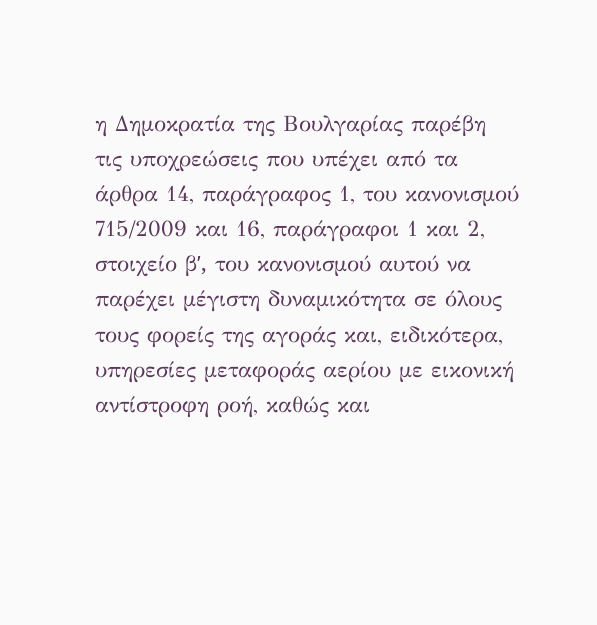η Δημοκρατία της Βουλγαρίας παρέβη τις υποχρεώσεις που υπέχει από τα άρθρα 14, παράγραφος 1, του κανονισμού 715/2009 και 16, παράγραφοι 1 και 2, στοιχείο βʹ, του κανονισμού αυτού να παρέχει μέγιστη δυναμικότητα σε όλους τους φορείς της αγοράς και, ειδικότερα, υπηρεσίες μεταφοράς αερίου με εικονική αντίστροφη ροή, καθώς και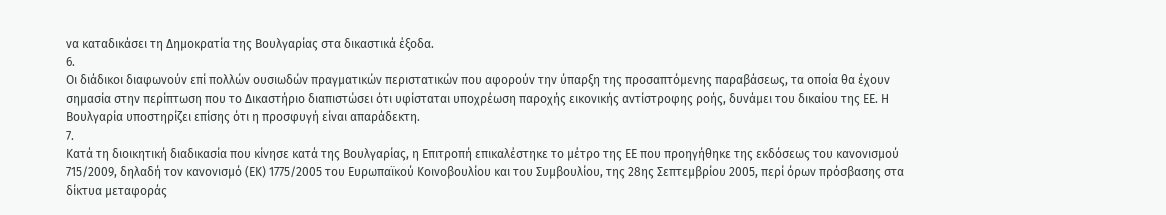να καταδικάσει τη Δημοκρατία της Βουλγαρίας στα δικαστικά έξοδα.
6.
Οι διάδικοι διαφωνούν επί πολλών ουσιωδών πραγματικών περιστατικών που αφορούν την ύπαρξη της προσαπτόμενης παραβάσεως, τα οποία θα έχουν σημασία στην περίπτωση που το Δικαστήριο διαπιστώσει ότι υφίσταται υποχρέωση παροχής εικονικής αντίστροφης ροής, δυνάμει του δικαίου της ΕΕ. Η Βουλγαρία υποστηρίζει επίσης ότι η προσφυγή είναι απαράδεκτη.
7.
Κατά τη διοικητική διαδικασία που κίνησε κατά της Βουλγαρίας, η Επιτροπή επικαλέστηκε το μέτρο της ΕΕ που προηγήθηκε της εκδόσεως του κανονισμού 715/2009, δηλαδή τον κανονισμό (ΕΚ) 1775/2005 του Ευρωπαϊκού Κοινοβουλίου και του Συμβουλίου, της 28ης Σεπτεμβρίου 2005, περί όρων πρόσβασης στα δίκτυα μεταφοράς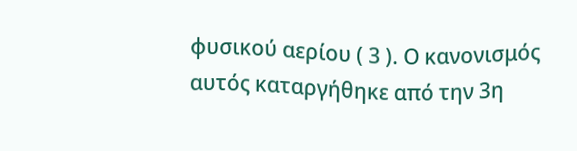φυσικού αερίου ( 3 ). Ο κανονισμός αυτός καταργήθηκε από την 3η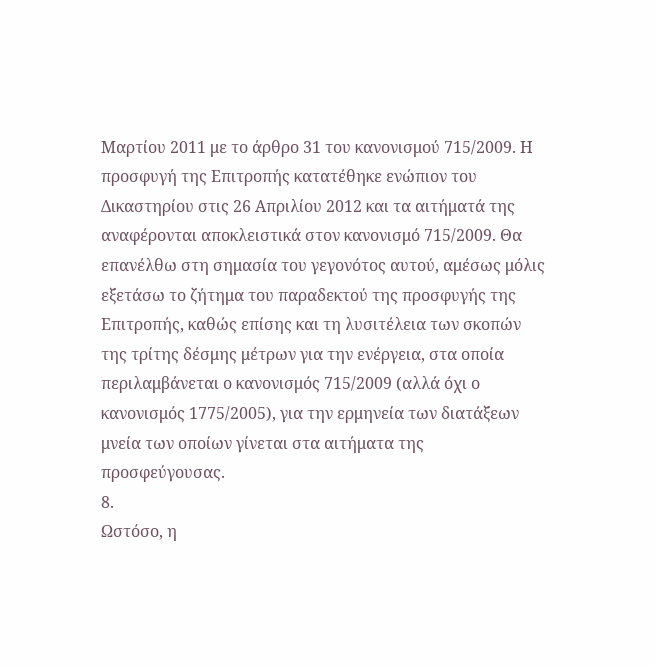Μαρτίου 2011 με το άρθρο 31 του κανονισμού 715/2009. Η προσφυγή της Επιτροπής κατατέθηκε ενώπιον του Δικαστηρίου στις 26 Απριλίου 2012 και τα αιτήματά της αναφέρονται αποκλειστικά στον κανονισμό 715/2009. Θα επανέλθω στη σημασία του γεγονότος αυτού, αμέσως μόλις εξετάσω το ζήτημα του παραδεκτού της προσφυγής της Επιτροπής, καθώς επίσης και τη λυσιτέλεια των σκοπών της τρίτης δέσμης μέτρων για την ενέργεια, στα οποία περιλαμβάνεται ο κανονισμός 715/2009 (αλλά όχι ο κανονισμός 1775/2005), για την ερμηνεία των διατάξεων μνεία των οποίων γίνεται στα αιτήματα της προσφεύγουσας.
8.
Ωστόσο, η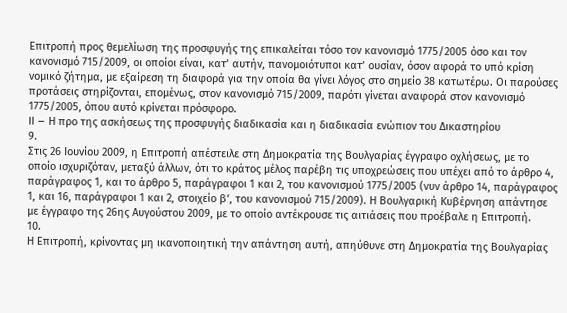Επιτροπή προς θεμελίωση της προσφυγής της επικαλείται τόσο τον κανονισμό 1775/2005 όσο και τον κανονισμό 715/2009, οι οποίοι είναι, κατ’ αυτήν, πανομοιότυποι κατ’ ουσίαν, όσον αφορά το υπό κρίση νομικό ζήτημα, με εξαίρεση τη διαφορά για την οποία θα γίνει λόγος στο σημείο 38 κατωτέρω. Οι παρούσες προτάσεις στηρίζονται, επομένως, στον κανονισμό 715/2009, παρότι γίνεται αναφορά στον κανονισμό 1775/2005, όπου αυτό κρίνεται πρόσφορο.
II – Η προ της ασκήσεως της προσφυγής διαδικασία και η διαδικασία ενώπιον του Δικαστηρίου
9.
Στις 26 Ιουνίου 2009, η Επιτροπή απέστειλε στη Δημοκρατία της Βουλγαρίας έγγραφο οχλήσεως, με το οποίο ισχυριζόταν, μεταξύ άλλων, ότι το κράτος μέλος παρέβη τις υποχρεώσεις που υπέχει από το άρθρο 4, παράγραφος 1, και το άρθρο 5, παράγραφοι 1 και 2, του κανονισμού 1775/2005 (νυν άρθρο 14, παράγραφος 1, και 16, παράγραφοι 1 και 2, στοιχείο βʹ, του κανονισμού 715/2009). Η Βουλγαρική Κυβέρνηση απάντησε με έγγραφο της 26ης Αυγούστου 2009, με το οποίο αντέκρουσε τις αιτιάσεις που προέβαλε η Επιτροπή.
10.
Η Επιτροπή, κρίνοντας μη ικανοποιητική την απάντηση αυτή, απηύθυνε στη Δημοκρατία της Βουλγαρίας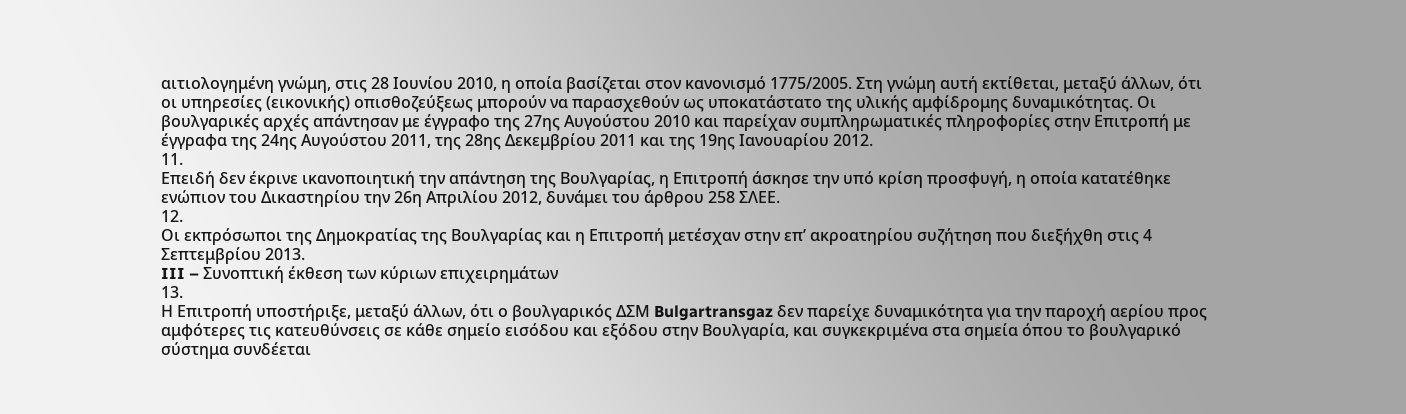αιτιολογημένη γνώμη, στις 28 Ιουνίου 2010, η οποία βασίζεται στον κανονισμό 1775/2005. Στη γνώμη αυτή εκτίθεται, μεταξύ άλλων, ότι οι υπηρεσίες (εικονικής) οπισθοζεύξεως μπορούν να παρασχεθούν ως υποκατάστατο της υλικής αμφίδρομης δυναμικότητας. Οι βουλγαρικές αρχές απάντησαν με έγγραφο της 27ης Αυγούστου 2010 και παρείχαν συμπληρωματικές πληροφορίες στην Επιτροπή με έγγραφα της 24ης Αυγούστου 2011, της 28ης Δεκεμβρίου 2011 και της 19ης Ιανουαρίου 2012.
11.
Επειδή δεν έκρινε ικανοποιητική την απάντηση της Βουλγαρίας, η Επιτροπή άσκησε την υπό κρίση προσφυγή, η οποία κατατέθηκε ενώπιον του Δικαστηρίου την 26η Απριλίου 2012, δυνάμει του άρθρου 258 ΣΛΕΕ.
12.
Οι εκπρόσωποι της Δημοκρατίας της Βουλγαρίας και η Επιτροπή μετέσχαν στην επ’ ακροατηρίου συζήτηση που διεξήχθη στις 4 Σεπτεμβρίου 2013.
III – Συνοπτική έκθεση των κύριων επιχειρημάτων
13.
Η Επιτροπή υποστήριξε, μεταξύ άλλων, ότι ο βουλγαρικός ΔΣΜ Bulgartransgaz δεν παρείχε δυναμικότητα για την παροχή αερίου προς αμφότερες τις κατευθύνσεις σε κάθε σημείο εισόδου και εξόδου στην Βουλγαρία, και συγκεκριμένα στα σημεία όπου το βουλγαρικό σύστημα συνδέεται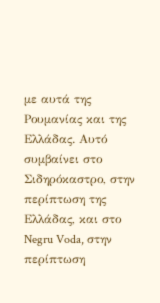με αυτά της Ρουμανίας και της Ελλάδας. Αυτό συμβαίνει στο Σιδηρόκαστρο, στην περίπτωση της Ελλάδας, και στο Negru Voda, στην περίπτωση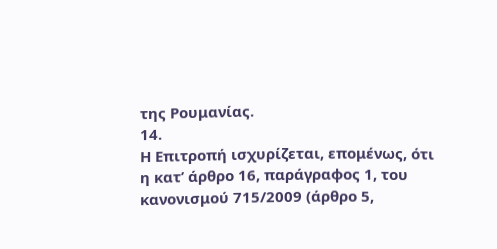της Ρουμανίας.
14.
Η Επιτροπή ισχυρίζεται, επομένως, ότι η κατ’ άρθρο 16, παράγραφος 1, του κανονισμού 715/2009 (άρθρο 5,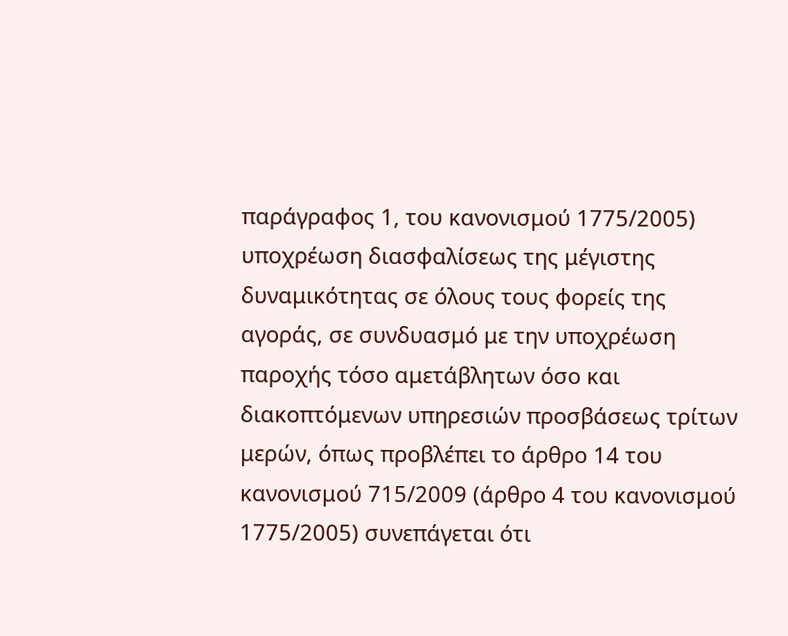παράγραφος 1, του κανονισμού 1775/2005) υποχρέωση διασφαλίσεως της μέγιστης δυναμικότητας σε όλους τους φορείς της αγοράς, σε συνδυασμό με την υποχρέωση παροχής τόσο αμετάβλητων όσο και διακοπτόμενων υπηρεσιών προσβάσεως τρίτων μερών, όπως προβλέπει το άρθρο 14 του κανονισμού 715/2009 (άρθρο 4 του κανονισμού 1775/2005) συνεπάγεται ότι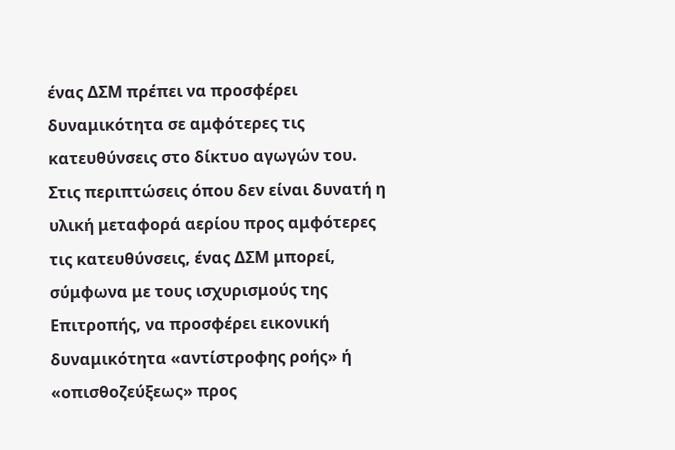ένας ΔΣΜ πρέπει να προσφέρει δυναμικότητα σε αμφότερες τις κατευθύνσεις στο δίκτυο αγωγών του. Στις περιπτώσεις όπου δεν είναι δυνατή η υλική μεταφορά αερίου προς αμφότερες τις κατευθύνσεις, ένας ΔΣΜ μπορεί, σύμφωνα με τους ισχυρισμούς της Επιτροπής, να προσφέρει εικονική δυναμικότητα «αντίστροφης ροής» ή «οπισθοζεύξεως» προς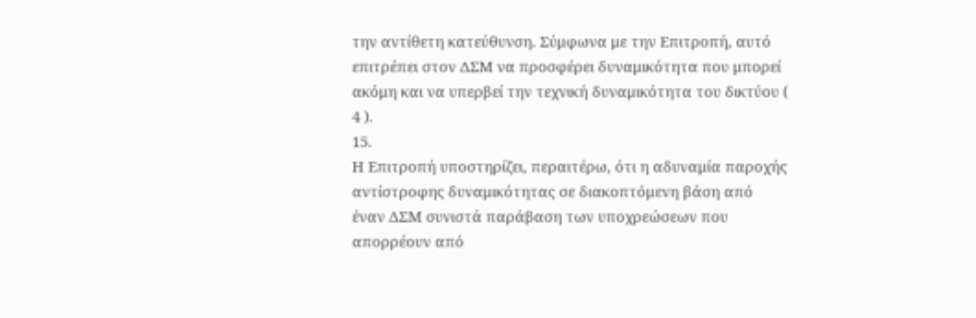την αντίθετη κατεύθυνση. Σύμφωνα με την Επιτροπή, αυτό επιτρέπει στον ΔΣΜ να προσφέρει δυναμικότητα που μπορεί ακόμη και να υπερβεί την τεχνική δυναμικότητα του δικτύου ( 4 ).
15.
Η Επιτροπή υποστηρίζει, περαιτέρω, ότι η αδυναμία παροχής αντίστροφης δυναμικότητας σε διακοπτόμενη βάση από έναν ΔΣΜ συνιστά παράβαση των υποχρεώσεων που απορρέουν από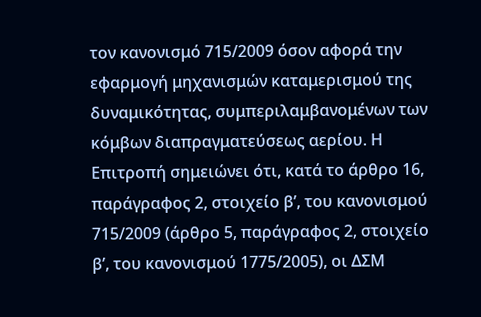τον κανονισμό 715/2009 όσον αφορά την εφαρμογή μηχανισμών καταμερισμού της δυναμικότητας, συμπεριλαμβανομένων των κόμβων διαπραγματεύσεως αερίου. Η Επιτροπή σημειώνει ότι, κατά το άρθρο 16, παράγραφος 2, στοιχείο βʹ, του κανονισμού 715/2009 (άρθρο 5, παράγραφος 2, στοιχείο βʹ, του κανονισμού 1775/2005), οι ΔΣΜ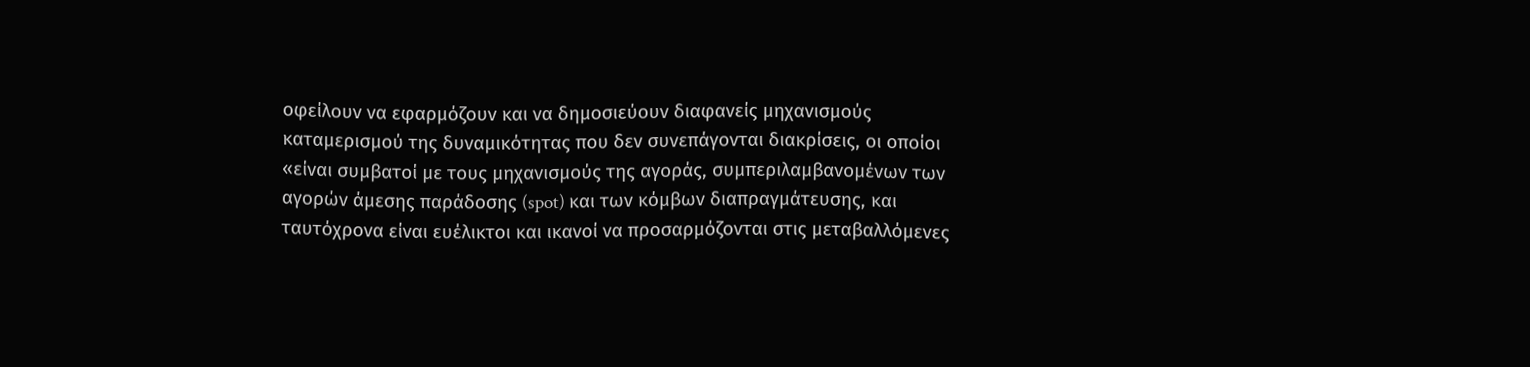οφείλουν να εφαρμόζουν και να δημοσιεύουν διαφανείς μηχανισμούς καταμερισμού της δυναμικότητας που δεν συνεπάγονται διακρίσεις, οι οποίοι «είναι συμβατοί με τους μηχανισμούς της αγοράς, συμπεριλαμβανομένων των αγορών άμεσης παράδοσης (spot) και των κόμβων διαπραγμάτευσης, και ταυτόχρονα είναι ευέλικτοι και ικανοί να προσαρμόζονται στις μεταβαλλόμενες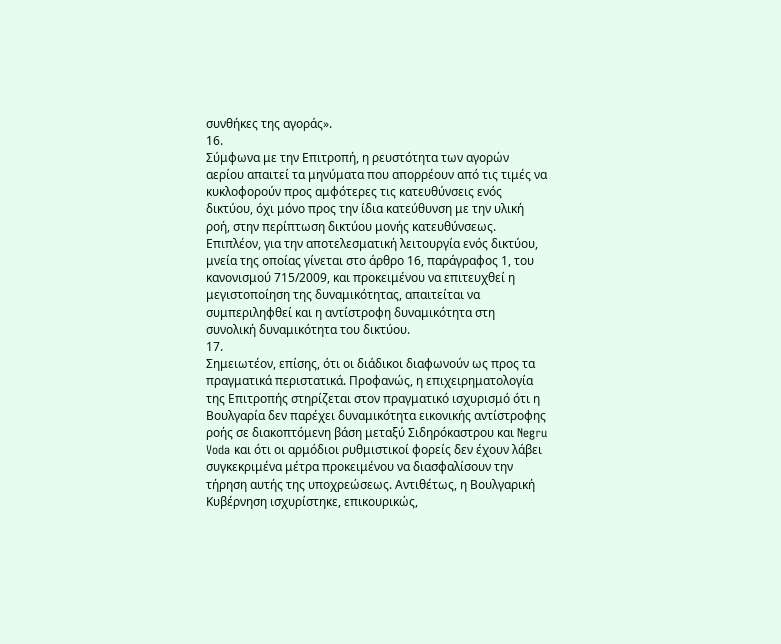συνθήκες της αγοράς».
16.
Σύμφωνα με την Επιτροπή, η ρευστότητα των αγορών αερίου απαιτεί τα μηνύματα που απορρέουν από τις τιμές να κυκλοφορούν προς αμφότερες τις κατευθύνσεις ενός δικτύου, όχι μόνο προς την ίδια κατεύθυνση με την υλική ροή, στην περίπτωση δικτύου μονής κατευθύνσεως. Επιπλέον, για την αποτελεσματική λειτουργία ενός δικτύου, μνεία της οποίας γίνεται στο άρθρο 16, παράγραφος 1, του κανονισμού 715/2009, και προκειμένου να επιτευχθεί η μεγιστοποίηση της δυναμικότητας, απαιτείται να συμπεριληφθεί και η αντίστροφη δυναμικότητα στη συνολική δυναμικότητα του δικτύου.
17.
Σημειωτέον, επίσης, ότι οι διάδικοι διαφωνούν ως προς τα πραγματικά περιστατικά. Προφανώς, η επιχειρηματολογία της Επιτροπής στηρίζεται στον πραγματικό ισχυρισμό ότι η Βουλγαρία δεν παρέχει δυναμικότητα εικονικής αντίστροφης ροής σε διακοπτόμενη βάση μεταξύ Σιδηρόκαστρου και Negru Voda και ότι οι αρμόδιοι ρυθμιστικοί φορείς δεν έχουν λάβει συγκεκριμένα μέτρα προκειμένου να διασφαλίσουν την τήρηση αυτής της υποχρεώσεως. Αντιθέτως, η Βουλγαρική Κυβέρνηση ισχυρίστηκε, επικουρικώς,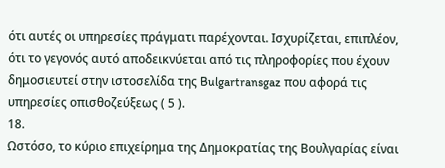ότι αυτές οι υπηρεσίες πράγματι παρέχονται. Ισχυρίζεται, επιπλέον, ότι το γεγονός αυτό αποδεικνύεται από τις πληροφορίες που έχουν δημοσιευτεί στην ιστοσελίδα της Bulgartransgaz που αφορά τις υπηρεσίες οπισθοζεύξεως ( 5 ).
18.
Ωστόσο, το κύριο επιχείρημα της Δημοκρατίας της Βουλγαρίας είναι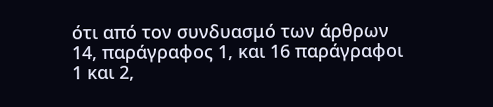ότι από τον συνδυασμό των άρθρων 14, παράγραφος 1, και 16 παράγραφοι 1 και 2,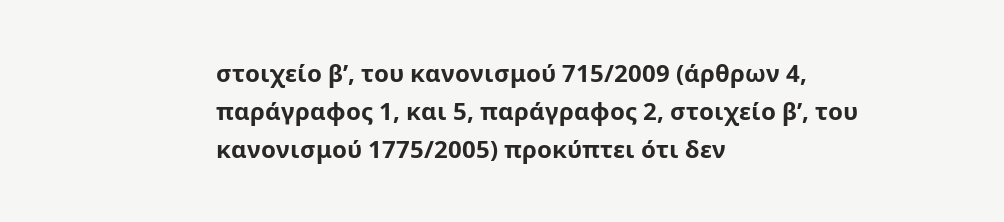στοιχείο βʹ, του κανονισμού 715/2009 (άρθρων 4, παράγραφος 1, και 5, παράγραφος 2, στοιχείο βʹ, του κανονισμού 1775/2005) προκύπτει ότι δεν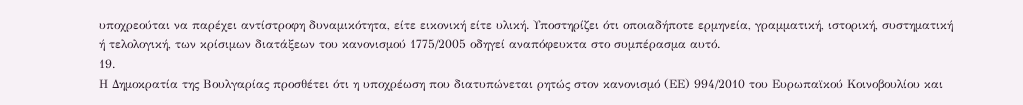υποχρεούται να παρέχει αντίστροφη δυναμικότητα, είτε εικονική είτε υλική. Υποστηρίζει ότι οποιαδήποτε ερμηνεία, γραμματική, ιστορική, συστηματική ή τελολογική, των κρίσιμων διατάξεων του κανονισμού 1775/2005 οδηγεί αναπόφευκτα στο συμπέρασμα αυτό.
19.
Η Δημοκρατία της Βουλγαρίας προσθέτει ότι η υποχρέωση που διατυπώνεται ρητώς στον κανονισμό (ΕΕ) 994/2010 του Ευρωπαϊκού Κοινοβουλίου και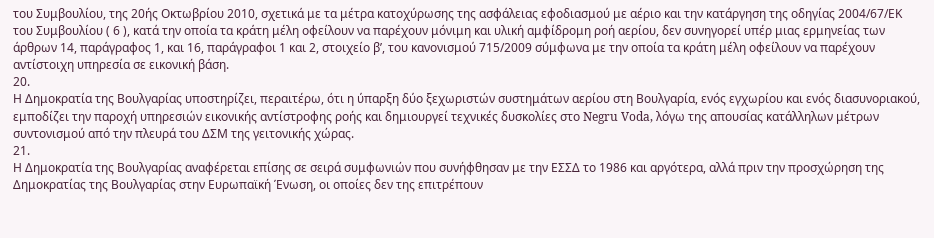του Συμβουλίου, της 20ής Οκτωβρίου 2010, σχετικά με τα μέτρα κατοχύρωσης της ασφάλειας εφοδιασμού με αέριο και την κατάργηση της οδηγίας 2004/67/ΕΚ του Συμβουλίου ( 6 ), κατά την οποία τα κράτη μέλη οφείλουν να παρέχουν μόνιμη και υλική αμφίδρομη ροή αερίου, δεν συνηγορεί υπέρ μιας ερμηνείας των άρθρων 14, παράγραφος 1, και 16, παράγραφοι 1 και 2, στοιχείο βʹ, του κανονισμού 715/2009 σύμφωνα με την οποία τα κράτη μέλη οφείλουν να παρέχουν αντίστοιχη υπηρεσία σε εικονική βάση.
20.
Η Δημοκρατία της Βουλγαρίας υποστηρίζει, περαιτέρω, ότι η ύπαρξη δύο ξεχωριστών συστημάτων αερίου στη Βουλγαρία, ενός εγχωρίου και ενός διασυνοριακού, εμποδίζει την παροχή υπηρεσιών εικονικής αντίστροφης ροής και δημιουργεί τεχνικές δυσκολίες στο Negru Voda, λόγω της απουσίας κατάλληλων μέτρων συντονισμού από την πλευρά του ΔΣΜ της γειτονικής χώρας.
21.
Η Δημοκρατία της Βουλγαρίας αναφέρεται επίσης σε σειρά συμφωνιών που συνήφθησαν με την ΕΣΣΔ το 1986 και αργότερα, αλλά πριν την προσχώρηση της Δημοκρατίας της Βουλγαρίας στην Ευρωπαϊκή Ένωση, οι οποίες δεν της επιτρέπουν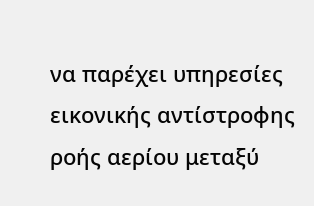να παρέχει υπηρεσίες εικονικής αντίστροφης ροής αερίου μεταξύ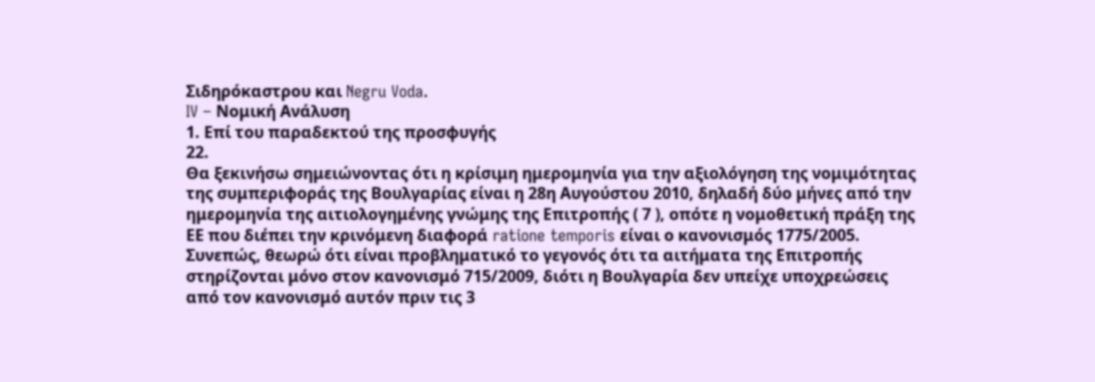Σιδηρόκαστρου και Negru Voda.
IV – Νομική Ανάλυση
1. Επί του παραδεκτού της προσφυγής
22.
Θα ξεκινήσω σημειώνοντας ότι η κρίσιμη ημερομηνία για την αξιολόγηση της νομιμότητας της συμπεριφοράς της Βουλγαρίας είναι η 28η Αυγούστου 2010, δηλαδή δύο μήνες από την ημερομηνία της αιτιολογημένης γνώμης της Επιτροπής ( 7 ), οπότε η νομοθετική πράξη της ΕΕ που διέπει την κρινόμενη διαφορά ratione temporis είναι ο κανονισμός 1775/2005. Συνεπώς, θεωρώ ότι είναι προβληματικό το γεγονός ότι τα αιτήματα της Επιτροπής στηρίζονται μόνο στον κανονισμό 715/2009, διότι η Βουλγαρία δεν υπείχε υποχρεώσεις από τον κανονισμό αυτόν πριν τις 3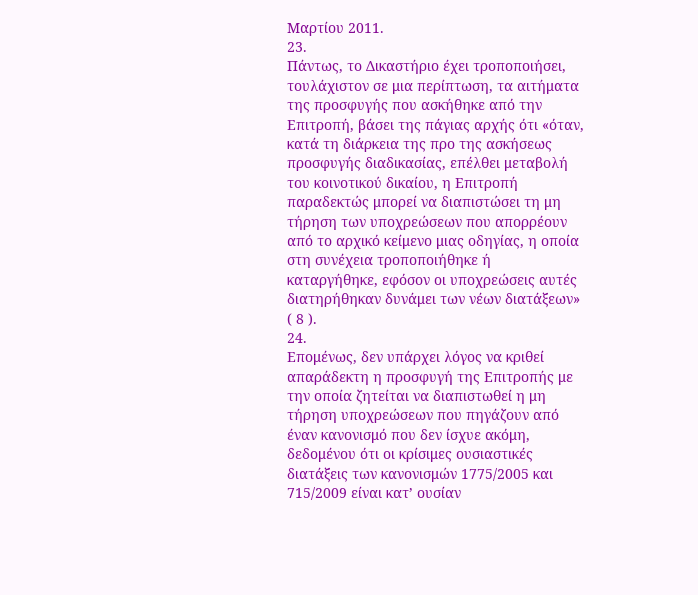Μαρτίου 2011.
23.
Πάντως, το Δικαστήριο έχει τροποποιήσει, τουλάχιστον σε μια περίπτωση, τα αιτήματα της προσφυγής που ασκήθηκε από την Επιτροπή, βάσει της πάγιας αρχής ότι «όταν, κατά τη διάρκεια της προ της ασκήσεως προσφυγής διαδικασίας, επέλθει μεταβολή του κοινοτικού δικαίου, η Επιτροπή παραδεκτώς μπορεί να διαπιστώσει τη μη τήρηση των υποχρεώσεων που απορρέουν από το αρχικό κείμενο μιας οδηγίας, η οποία στη συνέχεια τροποποιήθηκε ή καταργήθηκε, εφόσον οι υποχρεώσεις αυτές διατηρήθηκαν δυνάμει των νέων διατάξεων» ( 8 ).
24.
Επομένως, δεν υπάρχει λόγος να κριθεί απαράδεκτη η προσφυγή της Επιτροπής με την οποία ζητείται να διαπιστωθεί η μη τήρηση υποχρεώσεων που πηγάζουν από έναν κανονισμό που δεν ίσχυε ακόμη, δεδομένου ότι οι κρίσιμες ουσιαστικές διατάξεις των κανονισμών 1775/2005 και 715/2009 είναι κατ’ ουσίαν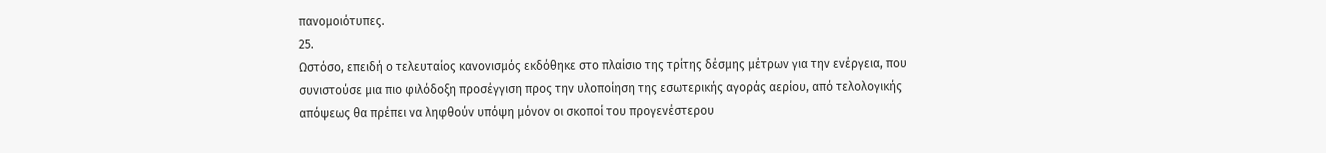πανομοιότυπες.
25.
Ωστόσο, επειδή ο τελευταίος κανονισμός εκδόθηκε στο πλαίσιο της τρίτης δέσμης μέτρων για την ενέργεια, που συνιστούσε μια πιο φιλόδοξη προσέγγιση προς την υλοποίηση της εσωτερικής αγοράς αερίου, από τελολογικής απόψεως θα πρέπει να ληφθούν υπόψη μόνον οι σκοποί του προγενέστερου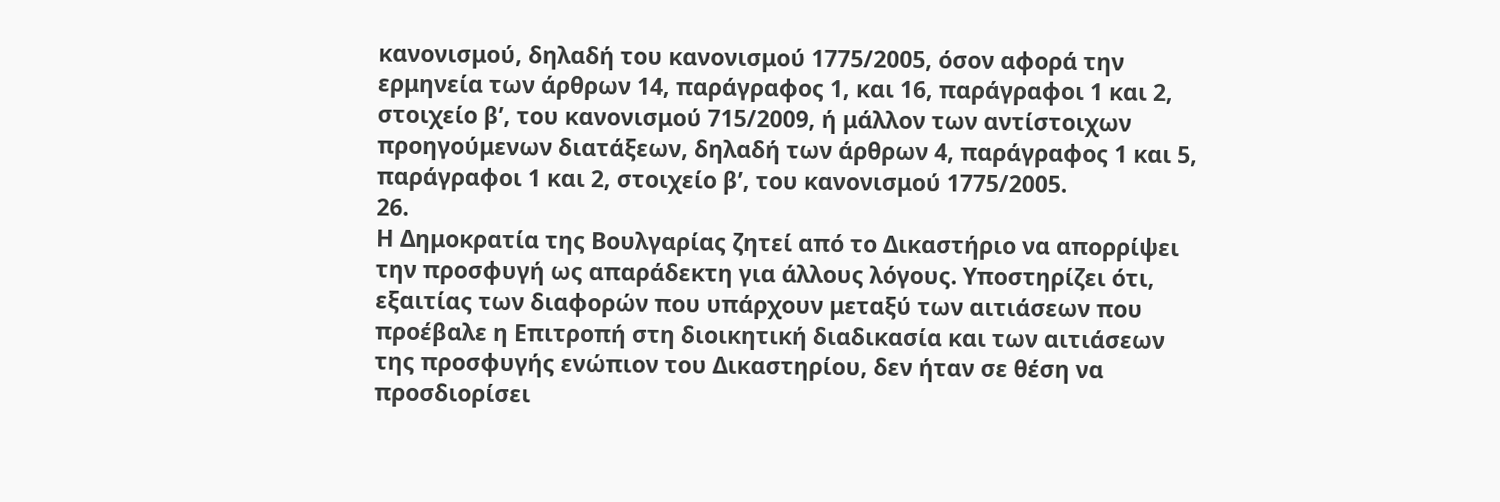κανονισμού, δηλαδή του κανονισμού 1775/2005, όσον αφορά την ερμηνεία των άρθρων 14, παράγραφος 1, και 16, παράγραφοι 1 και 2, στοιχείο βʹ, του κανονισμού 715/2009, ή μάλλον των αντίστοιχων προηγούμενων διατάξεων, δηλαδή των άρθρων 4, παράγραφος 1 και 5, παράγραφοι 1 και 2, στοιχείο βʹ, του κανονισμού 1775/2005.
26.
Η Δημοκρατία της Βουλγαρίας ζητεί από το Δικαστήριο να απορρίψει την προσφυγή ως απαράδεκτη για άλλους λόγους. Υποστηρίζει ότι, εξαιτίας των διαφορών που υπάρχουν μεταξύ των αιτιάσεων που προέβαλε η Επιτροπή στη διοικητική διαδικασία και των αιτιάσεων της προσφυγής ενώπιον του Δικαστηρίου, δεν ήταν σε θέση να προσδιορίσει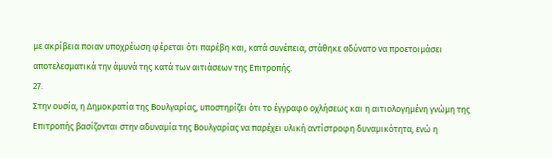με ακρίβεια ποιαν υποχρέωση φέρεται ότι παρέβη και, κατά συνέπεια, στάθηκε αδύνατο να προετοιμάσει αποτελεσματικά την άμυνά της κατά των αιτιάσεων της Επιτροπής.
27.
Στην ουσία, η Δημοκρατία της Βουλγαρίας, υποστηρίζει ότι το έγγραφο οχλήσεως και η αιτιολογημένη γνώμη της Επιτροπής βασίζονται στην αδυναμία της Βουλγαρίας να παρέχει υλική αντίστροφη δυναμικότητα, ενώ η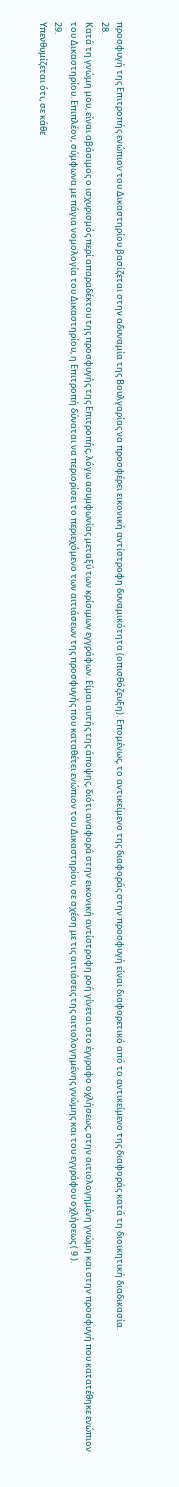προσφυγή της Επιτροπής ενώπιον του Δικαστηρίου βασίζεται στην αδυναμία της Βουλγαρίας να προσφέρει εικονική αντίστροφη δυναμικότητα (οπισθόζευξη). Επομένως, το αντικείμενο της διαφοράς στην προσφυγή είναι διαφορετικό από το αντικείμενο της διαφοράς κατά τη διοικητική διαδικασία.
28.
Κατά τη γνώμη μου, είναι αβάσιμος ο ισχυρισμός περί απαραδέκτου της προσφυγής της Επιτροπής, λόγω ασυμφωνίας μεταξύ των κρίσιμων εγγράφων. Είμαι αυτής της άποψης, διότι αναφορά στην εικονική αντίστροφη ροή γίνεται στο έγγραφο οχλήσεως, στην αιτιολογημένη γνώμη και στην προσφυγή που κατατέθηκε ενώπιον του Δικαστηρίου. Επιπλέον, σύμφωνα με πάγια νομολογία του Δικαστηρίου, η Επιτροπή δύναται να περιορίσει το περιεχόμενο των αιτιάσεων της προσφυγής που καταθέτει ενώπιον του Δικαστηρίου, σε σχέση με τις αιτιάσεις της αιτιολογημένης γνώμης και του εγγράφου οχλήσεως ( 9 ).
29.
Υπενθυμίζεται ότι, σε κάθε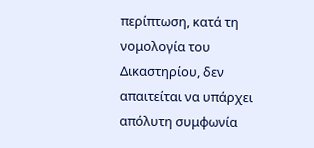περίπτωση, κατά τη νομολογία του Δικαστηρίου, δεν απαιτείται να υπάρχει απόλυτη συμφωνία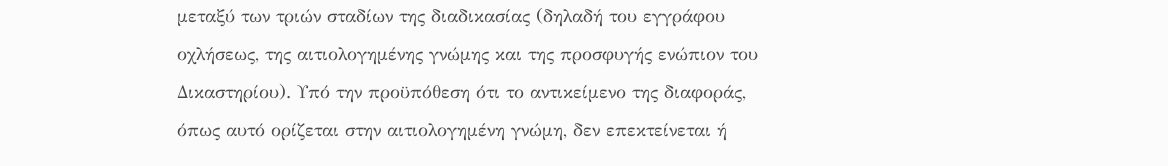μεταξύ των τριών σταδίων της διαδικασίας (δηλαδή του εγγράφου οχλήσεως, της αιτιολογημένης γνώμης και της προσφυγής ενώπιον του Δικαστηρίου). Υπό την προϋπόθεση ότι το αντικείμενο της διαφοράς, όπως αυτό ορίζεται στην αιτιολογημένη γνώμη, δεν επεκτείνεται ή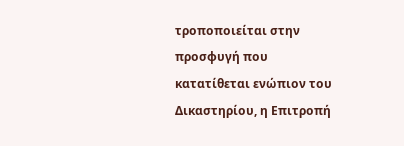τροποποιείται στην προσφυγή που κατατίθεται ενώπιον του Δικαστηρίου, η Επιτροπή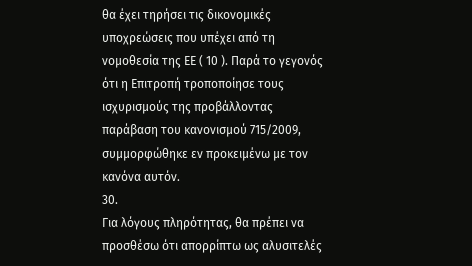θα έχει τηρήσει τις δικονομικές υποχρεώσεις που υπέχει από τη νομοθεσία της ΕΕ ( 10 ). Παρά το γεγονός ότι η Επιτροπή τροποποίησε τους ισχυρισμούς της προβάλλοντας παράβαση του κανονισμού 715/2009, συμμορφώθηκε εν προκειμένω με τον κανόνα αυτόν.
30.
Για λόγους πληρότητας, θα πρέπει να προσθέσω ότι απορρίπτω ως αλυσιτελές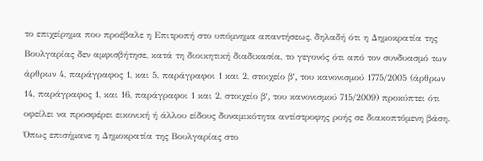το επιχείρημα που προέβαλε η Επιτροπή στο υπόμνημα απαντήσεως, δηλαδή ότι η Δημοκρατία της Βουλγαρίας δεν αμφισβήτησε, κατά τη διοικητική διαδικασία, το γεγονός ότι από τον συνδυασμό των άρθρων 4, παράγραφος 1, και 5, παράγραφοι 1 και 2, στοιχείο βʹ, του κανονισμού 1775/2005 (άρθρων 14, παράγραφος 1, και 16, παράγραφοι 1 και 2, στοιχείο βʹ, του κανονισμού 715/2009) προκύπτει ότι οφείλει να προσφέρει εικονική ή άλλου είδους δυναμικότητα αντίστροφης ροής σε διακοπτόμενη βάση. Όπως επισήμανε η Δημοκρατία της Βουλγαρίας στο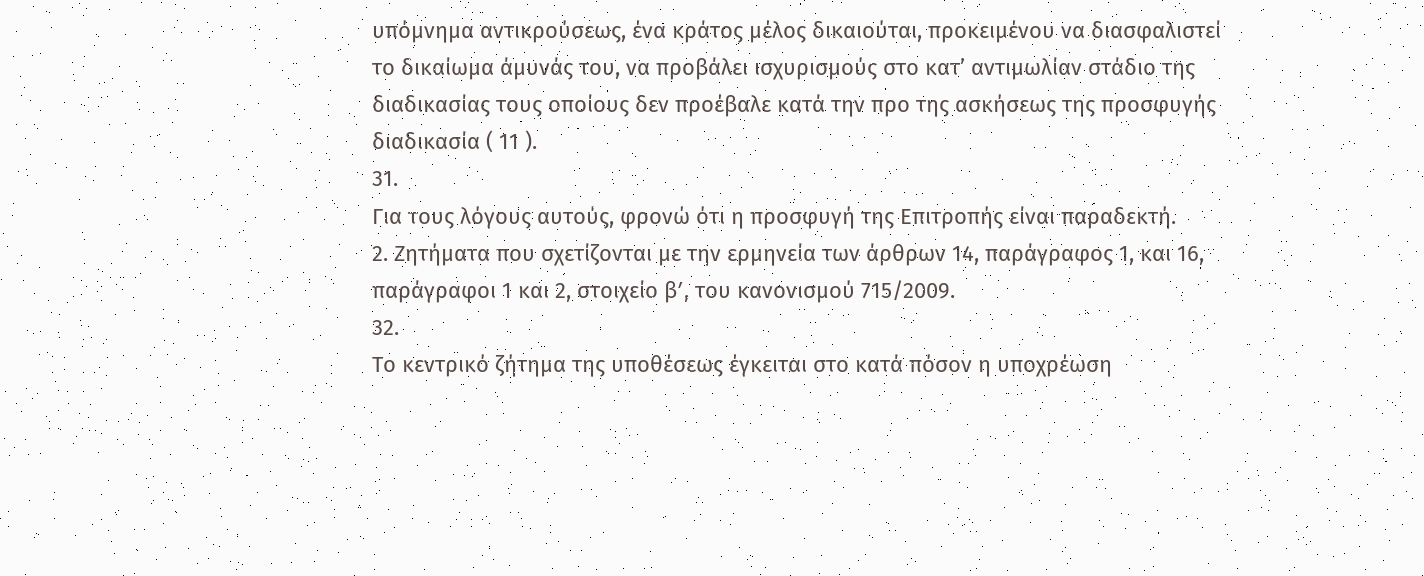υπόμνημα αντικρούσεως, ένα κράτος μέλος δικαιούται, προκειμένου να διασφαλιστεί το δικαίωμα άμυνάς του, να προβάλει ισχυρισμούς στο κατ’ αντιμωλίαν στάδιο της διαδικασίας τους οποίους δεν προέβαλε κατά την προ της ασκήσεως της προσφυγής διαδικασία ( 11 ).
31.
Για τους λόγους αυτούς, φρονώ ότι η προσφυγή της Επιτροπής είναι παραδεκτή.
2. Ζητήματα που σχετίζονται με την ερμηνεία των άρθρων 14, παράγραφος 1, και 16, παράγραφοι 1 και 2, στοιχείο βʹ, του κανονισμού 715/2009.
32.
Το κεντρικό ζήτημα της υποθέσεως έγκειται στο κατά πόσον η υποχρέωση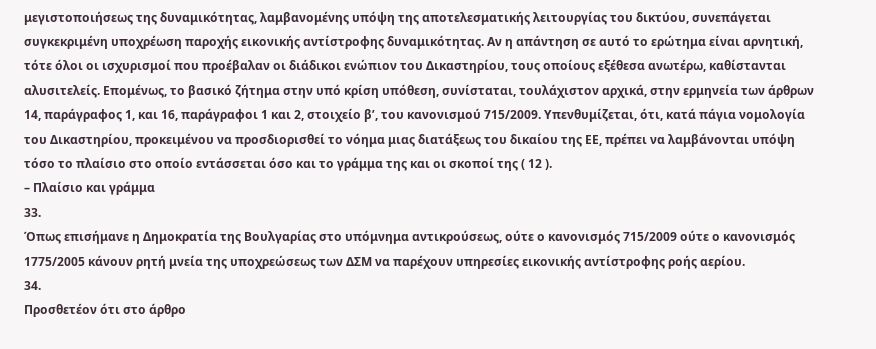μεγιστοποιήσεως της δυναμικότητας, λαμβανομένης υπόψη της αποτελεσματικής λειτουργίας του δικτύου, συνεπάγεται συγκεκριμένη υποχρέωση παροχής εικονικής αντίστροφης δυναμικότητας. Αν η απάντηση σε αυτό το ερώτημα είναι αρνητική, τότε όλοι οι ισχυρισμοί που προέβαλαν οι διάδικοι ενώπιον του Δικαστηρίου, τους οποίους εξέθεσα ανωτέρω, καθίστανται αλυσιτελείς. Επομένως, το βασικό ζήτημα στην υπό κρίση υπόθεση, συνίσταται, τουλάχιστον αρχικά, στην ερμηνεία των άρθρων 14, παράγραφος 1, και 16, παράγραφοι 1 και 2, στοιχείο βʹ, του κανονισμού 715/2009. Υπενθυμίζεται, ότι, κατά πάγια νομολογία του Δικαστηρίου, προκειμένου να προσδιορισθεί το νόημα μιας διατάξεως του δικαίου της ΕΕ, πρέπει να λαμβάνονται υπόψη τόσο το πλαίσιο στο οποίο εντάσσεται όσο και το γράμμα της και οι σκοποί της ( 12 ).
– Πλαίσιο και γράμμα
33.
Όπως επισήμανε η Δημοκρατία της Βουλγαρίας στο υπόμνημα αντικρούσεως, ούτε ο κανονισμός 715/2009 ούτε ο κανονισμός 1775/2005 κάνουν ρητή μνεία της υποχρεώσεως των ΔΣΜ να παρέχουν υπηρεσίες εικονικής αντίστροφης ροής αερίου.
34.
Προσθετέον ότι στο άρθρο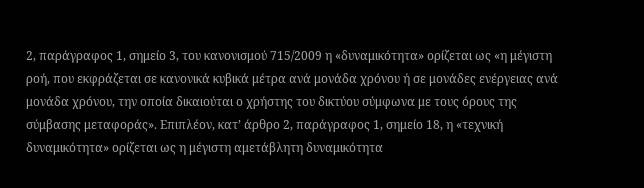2, παράγραφος 1, σημείο 3, του κανονισμού 715/2009 η «δυναμικότητα» ορίζεται ως «η μέγιστη ροή, που εκφράζεται σε κανονικά κυβικά μέτρα ανά μονάδα χρόνου ή σε μονάδες ενέργειας ανά μονάδα χρόνου, την οποία δικαιούται ο χρήστης του δικτύου σύμφωνα με τους όρους της σύμβασης μεταφοράς». Επιπλέον, κατ’ άρθρο 2, παράγραφος 1, σημείο 18, η «τεχνική δυναμικότητα» ορίζεται ως η μέγιστη αμετάβλητη δυναμικότητα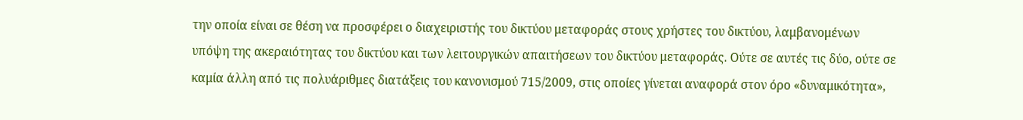την οποία είναι σε θέση να προσφέρει ο διαχειριστής του δικτύου μεταφοράς στους χρήστες του δικτύου, λαμβανομένων υπόψη της ακεραιότητας του δικτύου και των λειτουργικών απαιτήσεων του δικτύου μεταφοράς. Ούτε σε αυτές τις δύο, ούτε σε καμία άλλη από τις πολυάριθμες διατάξεις του κανονισμού 715/2009, στις οποίες γίνεται αναφορά στον όρο «δυναμικότητα»,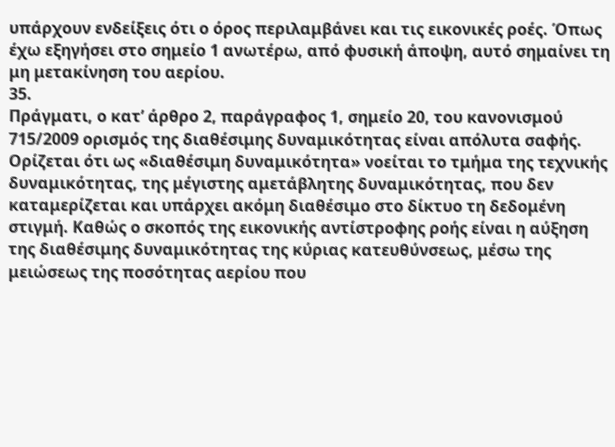υπάρχουν ενδείξεις ότι ο όρος περιλαμβάνει και τις εικονικές ροές. Όπως έχω εξηγήσει στο σημείο 1 ανωτέρω, από φυσική άποψη, αυτό σημαίνει τη μη μετακίνηση του αερίου.
35.
Πράγματι, ο κατ’ άρθρο 2, παράγραφος 1, σημείο 20, του κανονισμού 715/2009 ορισμός της διαθέσιμης δυναμικότητας είναι απόλυτα σαφής. Ορίζεται ότι ως «διαθέσιμη δυναμικότητα» νοείται το τμήμα της τεχνικής δυναμικότητας, της μέγιστης αμετάβλητης δυναμικότητας, που δεν καταμερίζεται και υπάρχει ακόμη διαθέσιμο στο δίκτυο τη δεδομένη στιγμή. Καθώς ο σκοπός της εικονικής αντίστροφης ροής είναι η αύξηση της διαθέσιμης δυναμικότητας της κύριας κατευθύνσεως, μέσω της μειώσεως της ποσότητας αερίου που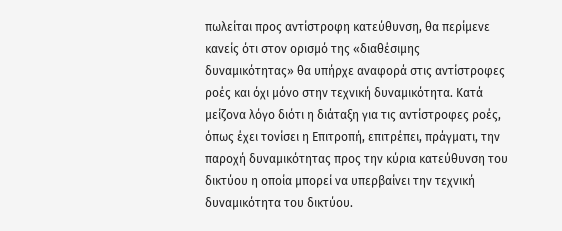πωλείται προς αντίστροφη κατεύθυνση, θα περίμενε κανείς ότι στον ορισμό της «διαθέσιμης δυναμικότητας» θα υπήρχε αναφορά στις αντίστροφες ροές και όχι μόνο στην τεχνική δυναμικότητα. Κατά μείζονα λόγο διότι η διάταξη για τις αντίστροφες ροές, όπως έχει τονίσει η Επιτροπή, επιτρέπει, πράγματι, την παροχή δυναμικότητας προς την κύρια κατεύθυνση του δικτύου η οποία μπορεί να υπερβαίνει την τεχνική δυναμικότητα του δικτύου.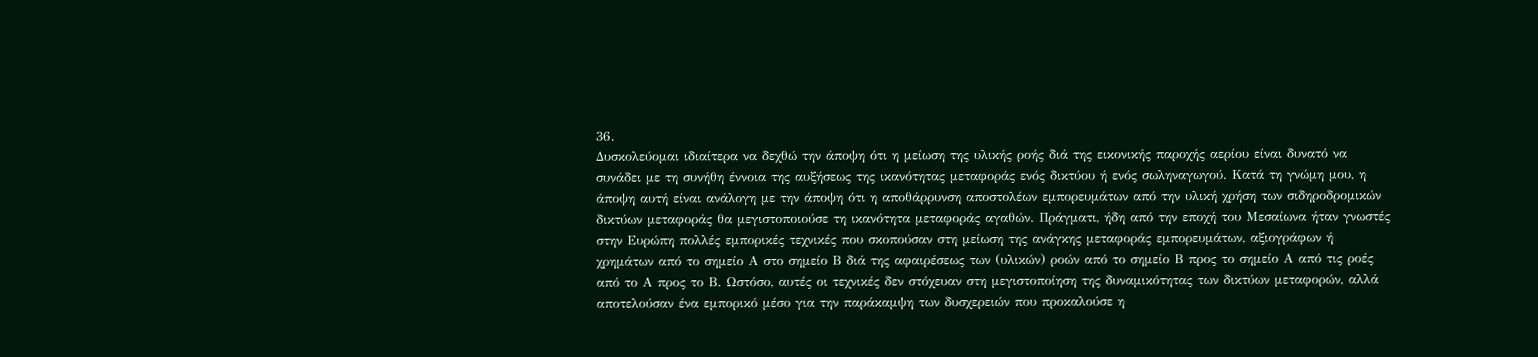36.
Δυσκολεύομαι ιδιαίτερα να δεχθώ την άποψη ότι η μείωση της υλικής ροής διά της εικονικής παροχής αερίου είναι δυνατό να συνάδει με τη συνήθη έννοια της αυξήσεως της ικανότητας μεταφοράς ενός δικτύου ή ενός σωληναγωγού. Κατά τη γνώμη μου, η άποψη αυτή είναι ανάλογη με την άποψη ότι η αποθάρρυνση αποστολέων εμπορευμάτων από την υλική χρήση των σιδηροδρομικών δικτύων μεταφοράς θα μεγιστοποιούσε τη ικανότητα μεταφοράς αγαθών. Πράγματι, ήδη από την εποχή του Μεσαίωνα ήταν γνωστές στην Ευρώπη πολλές εμπορικές τεχνικές που σκοπούσαν στη μείωση της ανάγκης μεταφοράς εμπορευμάτων, αξιογράφων ή χρημάτων από το σημείο Α στο σημείο Β διά της αφαιρέσεως των (υλικών) ροών από το σημείο Β προς το σημείο Α από τις ροές από το Α προς το Β. Ωστόσο, αυτές οι τεχνικές δεν στόχευαν στη μεγιστοποίηση της δυναμικότητας των δικτύων μεταφορών, αλλά αποτελούσαν ένα εμπορικό μέσο για την παράκαμψη των δυσχερειών που προκαλούσε η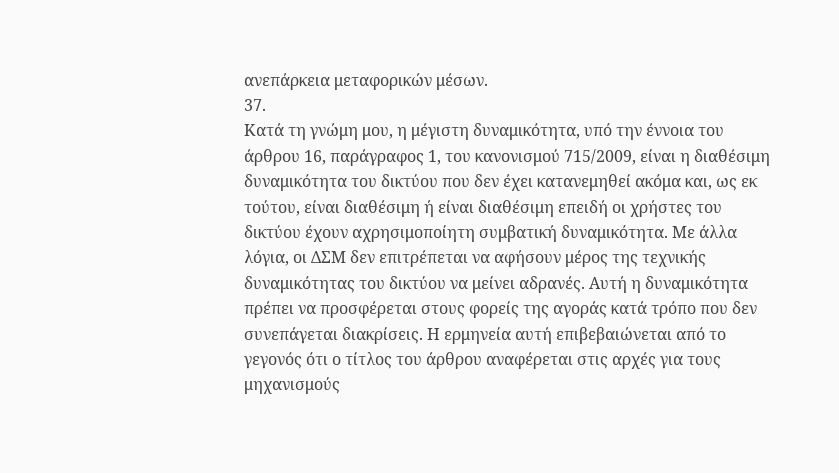ανεπάρκεια μεταφορικών μέσων.
37.
Κατά τη γνώμη μου, η μέγιστη δυναμικότητα, υπό την έννοια του άρθρου 16, παράγραφος 1, του κανονισμού 715/2009, είναι η διαθέσιμη δυναμικότητα του δικτύου που δεν έχει κατανεμηθεί ακόμα και, ως εκ τούτου, είναι διαθέσιμη ή είναι διαθέσιμη επειδή οι χρήστες του δικτύου έχουν αχρησιμοποίητη συμβατική δυναμικότητα. Με άλλα λόγια, οι ΔΣΜ δεν επιτρέπεται να αφήσουν μέρος της τεχνικής δυναμικότητας του δικτύου να μείνει αδρανές. Αυτή η δυναμικότητα πρέπει να προσφέρεται στους φορείς της αγοράς κατά τρόπο που δεν συνεπάγεται διακρίσεις. Η ερμηνεία αυτή επιβεβαιώνεται από το γεγονός ότι ο τίτλος του άρθρου αναφέρεται στις αρχές για τους μηχανισμούς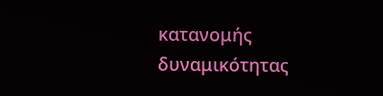κατανομής δυναμικότητας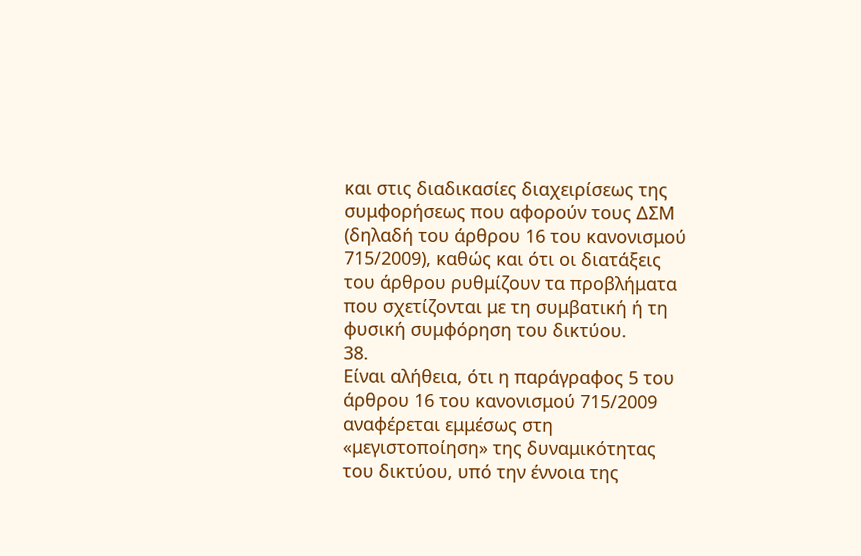και στις διαδικασίες διαχειρίσεως της συμφορήσεως που αφορούν τους ΔΣΜ (δηλαδή του άρθρου 16 του κανονισμού 715/2009), καθώς και ότι οι διατάξεις του άρθρου ρυθμίζουν τα προβλήματα που σχετίζονται με τη συμβατική ή τη φυσική συμφόρηση του δικτύου.
38.
Είναι αλήθεια, ότι η παράγραφος 5 του άρθρου 16 του κανονισμού 715/2009 αναφέρεται εμμέσως στη «μεγιστοποίηση» της δυναμικότητας του δικτύου, υπό την έννοια της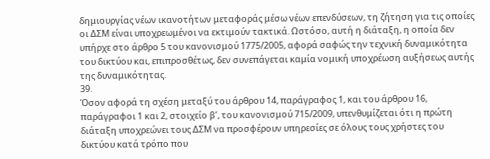δημιουργίας νέων ικανοτήτων μεταφοράς μέσω νέων επενδύσεων, τη ζήτηση για τις οποίες οι ΔΣΜ είναι υποχρεωμένοι να εκτιμούν τακτικά. Ωστόσο, αυτή η διάταξη, η οποία δεν υπήρχε στο άρθρο 5 του κανονισμού 1775/2005, αφορά σαφώς την τεχνική δυναμικότητα του δικτύου και, επιπροσθέτως, δεν συνεπάγεται καμία νομική υποχρέωση αυξήσεως αυτής της δυναμικότητας.
39.
Όσον αφορά τη σχέση μεταξύ του άρθρου 14, παράγραφος 1, και του άρθρου 16, παράγραφοι 1 και 2, στοιχείο βʹ, του κανονισμού 715/2009, υπενθυμίζεται ότι η πρώτη διάταξη υποχρεώνει τους ΔΣΜ να προσφέρουν υπηρεσίες σε όλους τους χρήστες του δικτύου κατά τρόπο που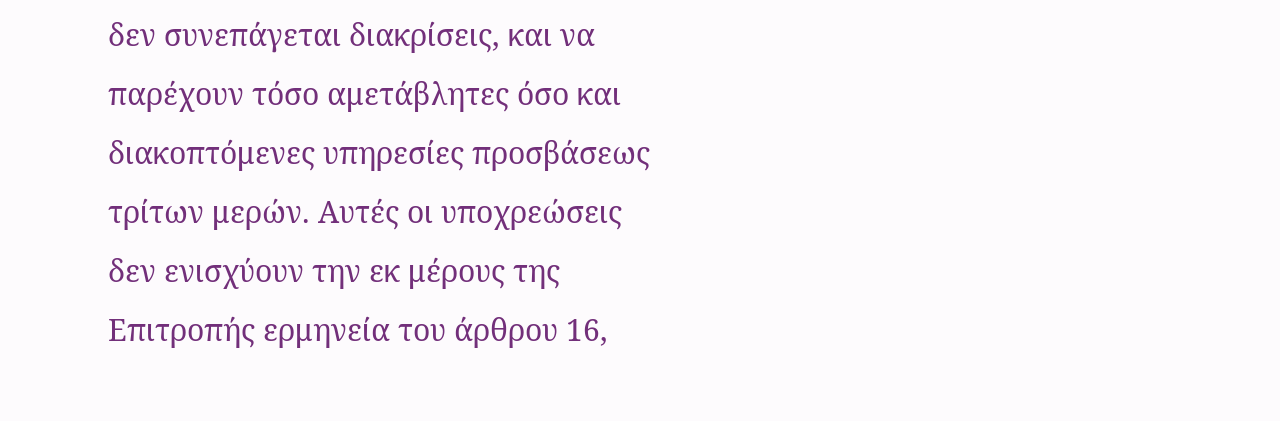δεν συνεπάγεται διακρίσεις, και να παρέχουν τόσο αμετάβλητες όσο και διακοπτόμενες υπηρεσίες προσβάσεως τρίτων μερών. Αυτές οι υποχρεώσεις δεν ενισχύουν την εκ μέρους της Επιτροπής ερμηνεία του άρθρου 16,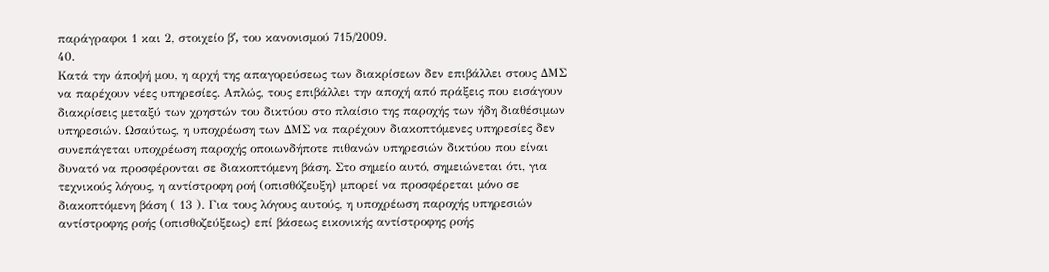παράγραφοι 1 και 2, στοιχείο βʹ, του κανονισμού 715/2009.
40.
Κατά την άποψή μου, η αρχή της απαγορεύσεως των διακρίσεων δεν επιβάλλει στους ΔΜΣ να παρέχουν νέες υπηρεσίες. Απλώς, τους επιβάλλει την αποχή από πράξεις που εισάγουν διακρίσεις μεταξύ των χρηστών του δικτύου στο πλαίσιο της παροχής των ήδη διαθέσιμων υπηρεσιών. Ωσαύτως, η υποχρέωση των ΔΜΣ να παρέχουν διακοπτόμενες υπηρεσίες δεν συνεπάγεται υποχρέωση παροχής οποιωνδήποτε πιθανών υπηρεσιών δικτύου που είναι δυνατό να προσφέρονται σε διακοπτόμενη βάση. Στο σημείο αυτό, σημειώνεται ότι, για τεχνικούς λόγους, η αντίστροφη ροή (οπισθόζευξη) μπορεί να προσφέρεται μόνο σε διακοπτόμενη βάση ( 13 ). Για τους λόγους αυτούς, η υποχρέωση παροχής υπηρεσιών αντίστροφης ροής (οπισθοζεύξεως) επί βάσεως εικονικής αντίστροφης ροής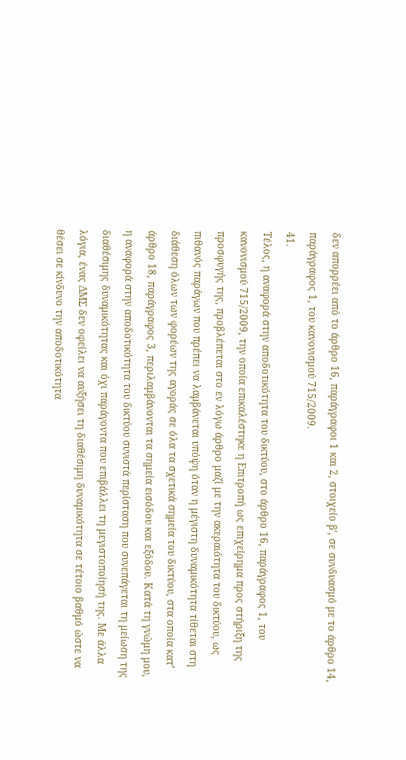δεν απορρέει από το άρθρο 16, παράγραφοι 1 και 2, στοιχείο βʹ, σε συνδυασμό με το άρθρο 14, παράγραφος 1, του κανονισμού 715/2009.
41.
Τέλος, η αναφορά στην αποδοτικότητα του δικτύου, στο άρθρο 16, παράγραφος 1, του κανονισμού 715/2009, την οποία επικαλέστηκε η Επιτροπή ως επιχείρημα προς στήριξη της προσφυγής της, προβλέπεται στο εν λόγω άρθρο μαζί με την ακεραιότητα του δικτύου, ως πιθανός παράγων που πρέπει να λαμβάνεται υπόψη όταν η μέγιστη δυναμικότητα τίθεται στη διάθεση όλων των φορέων της αγοράς σε όλα τα σχετικά σημεία του δικτύου, στα οποία κατ’ άρθρο 18, παράγραφος 3, περιλαμβάνονται τα σημεία εισόδου και εξόδου. Κατά τη γνώμη μου, η αναφορά στην αποδοτικότητα του δικτύου συνιστά περίσταση που συνεπάγεται τη μείωση της διαθέσιμης δυναμικότητας και όχι παράγοντα που επιβάλλει τη μεγιστοποίησή της. Με άλλα λόγια, ένας ΔΜΣ δεν οφείλει να αυξήσει τη διαθέσιμη δυναμικότητα σε τέτοιο βαθμό ώστε να θέσει σε κίνδυνο την αποδοτικότητα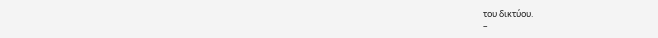του δικτύου.
–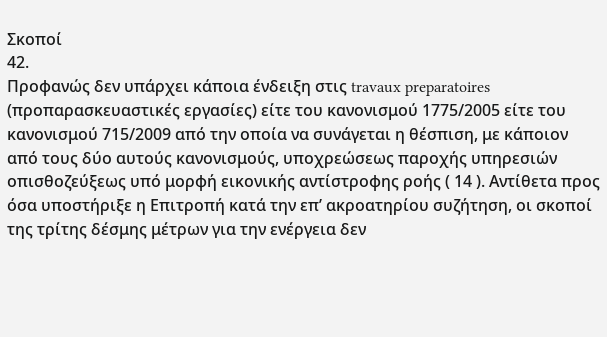Σκοποί
42.
Προφανώς δεν υπάρχει κάποια ένδειξη στις travaux preparatoires (προπαρασκευαστικές εργασίες) είτε του κανονισμού 1775/2005 είτε του κανονισμού 715/2009 από την οποία να συνάγεται η θέσπιση, με κάποιον από τους δύο αυτούς κανονισμούς, υποχρεώσεως παροχής υπηρεσιών οπισθοζεύξεως υπό μορφή εικονικής αντίστροφης ροής ( 14 ). Αντίθετα προς όσα υποστήριξε η Επιτροπή κατά την επ’ ακροατηρίου συζήτηση, οι σκοποί της τρίτης δέσμης μέτρων για την ενέργεια δεν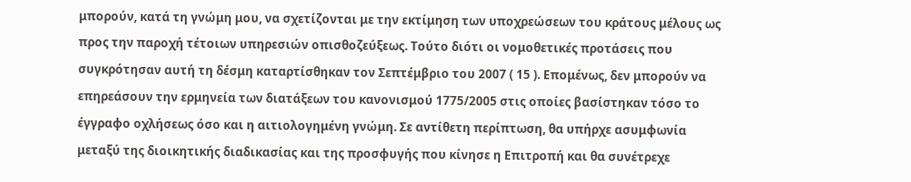μπορούν, κατά τη γνώμη μου, να σχετίζονται με την εκτίμηση των υποχρεώσεων του κράτους μέλους ως προς την παροχή τέτοιων υπηρεσιών οπισθοζεύξεως. Τούτο διότι οι νομοθετικές προτάσεις που συγκρότησαν αυτή τη δέσμη καταρτίσθηκαν τον Σεπτέμβριο του 2007 ( 15 ). Επομένως, δεν μπορούν να επηρεάσουν την ερμηνεία των διατάξεων του κανονισμού 1775/2005 στις οποίες βασίστηκαν τόσο το έγγραφο οχλήσεως όσο και η αιτιολογημένη γνώμη. Σε αντίθετη περίπτωση, θα υπήρχε ασυμφωνία μεταξύ της διοικητικής διαδικασίας και της προσφυγής που κίνησε η Επιτροπή και θα συνέτρεχε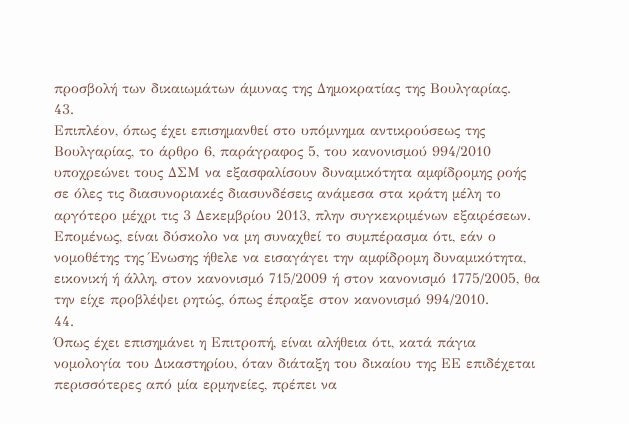προσβολή των δικαιωμάτων άμυνας της Δημοκρατίας της Βουλγαρίας.
43.
Επιπλέον, όπως έχει επισημανθεί στο υπόμνημα αντικρούσεως της Βουλγαρίας, το άρθρο 6, παράγραφος 5, του κανονισμού 994/2010 υποχρεώνει τους ΔΣΜ να εξασφαλίσουν δυναμικότητα αμφίδρομης ροής σε όλες τις διασυνοριακές διασυνδέσεις ανάμεσα στα κράτη μέλη το αργότερο μέχρι τις 3 Δεκεμβρίου 2013, πλην συγκεκριμένων εξαιρέσεων. Επομένως, είναι δύσκολο να μη συναχθεί το συμπέρασμα ότι, εάν ο νομοθέτης της Ένωσης ήθελε να εισαγάγει την αμφίδρομη δυναμικότητα, εικονική ή άλλη, στον κανονισμό 715/2009 ή στον κανονισμό 1775/2005, θα την είχε προβλέψει ρητώς, όπως έπραξε στον κανονισμό 994/2010.
44.
Όπως έχει επισημάνει η Επιτροπή, είναι αλήθεια ότι, κατά πάγια νομολογία του Δικαστηρίου, όταν διάταξη του δικαίου της ΕΕ επιδέχεται περισσότερες από μία ερμηνείες, πρέπει να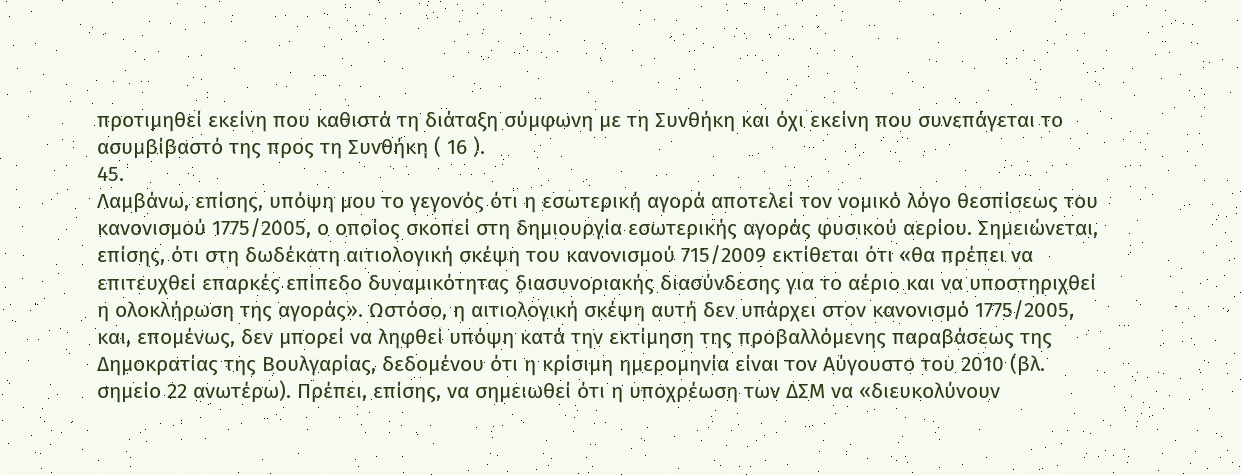προτιμηθεί εκείνη που καθιστά τη διάταξη σύμφωνη με τη Συνθήκη και όχι εκείνη που συνεπάγεται το ασυμβίβαστό της προς τη Συνθήκη ( 16 ).
45.
Λαμβάνω, επίσης, υπόψη μου το γεγονός ότι η εσωτερική αγορά αποτελεί τον νομικό λόγο θεσπίσεως του κανονισμού 1775/2005, ο οποίος σκοπεί στη δημιουργία εσωτερικής αγοράς φυσικού αερίου. Σημειώνεται, επίσης, ότι στη δωδέκατη αιτιολογική σκέψη του κανονισμού 715/2009 εκτίθεται ότι «θα πρέπει να επιτευχθεί επαρκές επίπεδο δυναμικότητας διασυνοριακής διασύνδεσης για το αέριο και να υποστηριχθεί η ολοκλήρωση της αγοράς». Ωστόσο, η αιτιολογική σκέψη αυτή δεν υπάρχει στον κανονισμό 1775/2005, και, επομένως, δεν μπορεί να ληφθεί υπόψη κατά την εκτίμηση της προβαλλόμενης παραβάσεως της Δημοκρατίας της Βουλγαρίας, δεδομένου ότι η κρίσιμη ημερομηνία είναι τον Αύγουστο του 2010 (βλ. σημείο 22 ανωτέρω). Πρέπει, επίσης, να σημειωθεί ότι η υποχρέωση των ΔΣΜ να «διευκολύνουν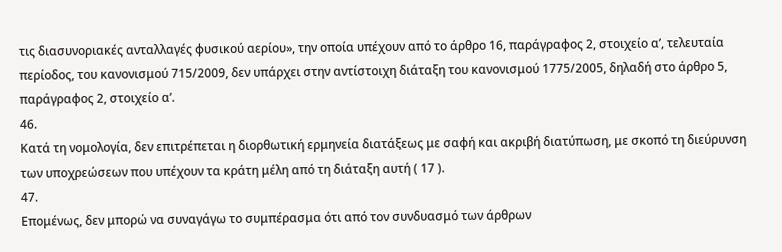τις διασυνοριακές ανταλλαγές φυσικού αερίου», την οποία υπέχουν από το άρθρο 16, παράγραφος 2, στοιχείο αʹ, τελευταία περίοδος, του κανονισμού 715/2009, δεν υπάρχει στην αντίστοιχη διάταξη του κανονισμού 1775/2005, δηλαδή στο άρθρο 5, παράγραφος 2, στοιχείο αʹ.
46.
Κατά τη νομολογία, δεν επιτρέπεται η διορθωτική ερμηνεία διατάξεως με σαφή και ακριβή διατύπωση, με σκοπό τη διεύρυνση των υποχρεώσεων που υπέχουν τα κράτη μέλη από τη διάταξη αυτή ( 17 ).
47.
Επομένως, δεν μπορώ να συναγάγω το συμπέρασμα ότι από τον συνδυασμό των άρθρων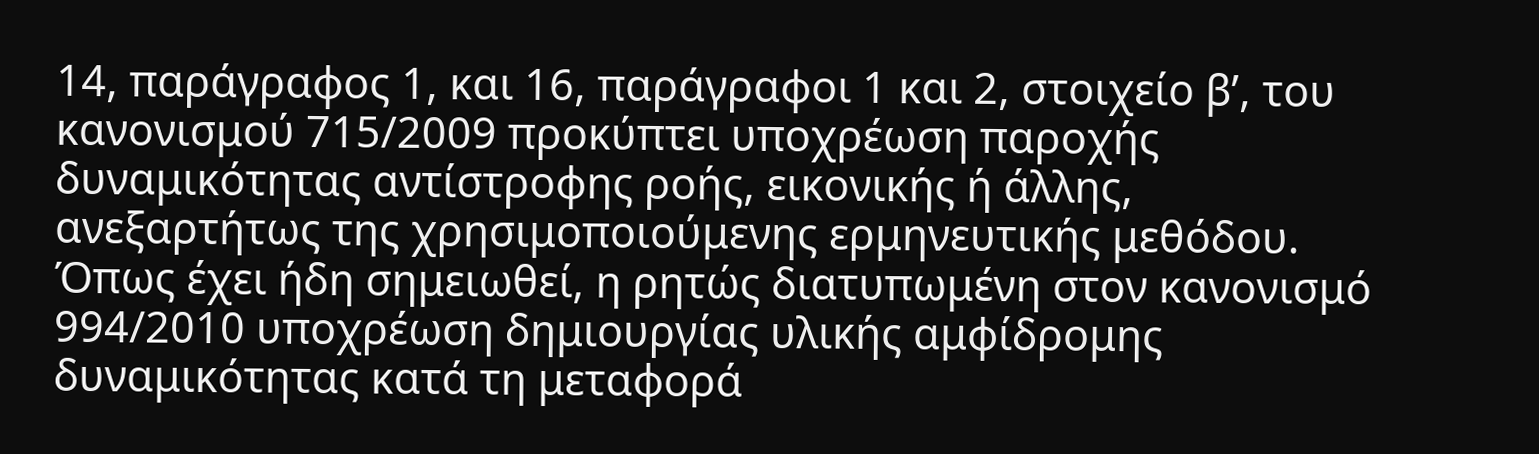14, παράγραφος 1, και 16, παράγραφοι 1 και 2, στοιχείο βʹ, του κανονισμού 715/2009 προκύπτει υποχρέωση παροχής δυναμικότητας αντίστροφης ροής, εικονικής ή άλλης, ανεξαρτήτως της χρησιμοποιούμενης ερμηνευτικής μεθόδου. Όπως έχει ήδη σημειωθεί, η ρητώς διατυπωμένη στον κανονισμό 994/2010 υποχρέωση δημιουργίας υλικής αμφίδρομης δυναμικότητας κατά τη μεταφορά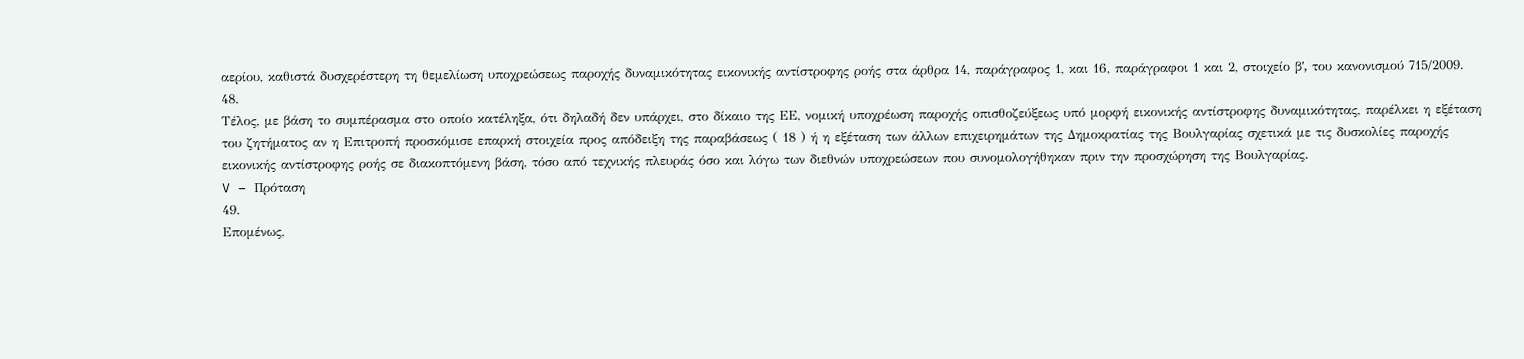αερίου, καθιστά δυσχερέστερη τη θεμελίωση υποχρεώσεως παροχής δυναμικότητας εικονικής αντίστροφης ροής στα άρθρα 14, παράγραφος 1, και 16, παράγραφοι 1 και 2, στοιχείο βʹ, του κανονισμού 715/2009.
48.
Τέλος, με βάση το συμπέρασμα στο οποίο κατέληξα, ότι δηλαδή δεν υπάρχει, στο δίκαιο της ΕΕ, νομική υποχρέωση παροχής οπισθοζεύξεως υπό μορφή εικονικής αντίστροφης δυναμικότητας, παρέλκει η εξέταση του ζητήματος αν η Επιτροπή προσκόμισε επαρκή στοιχεία προς απόδειξη της παραβάσεως ( 18 ) ή η εξέταση των άλλων επιχειρημάτων της Δημοκρατίας της Βουλγαρίας σχετικά με τις δυσκολίες παροχής εικονικής αντίστροφης ροής σε διακοπτόμενη βάση, τόσο από τεχνικής πλευράς όσο και λόγω των διεθνών υποχρεώσεων που συνομολογήθηκαν πριν την προσχώρηση της Βουλγαρίας.
V – Πρόταση
49.
Επομένως,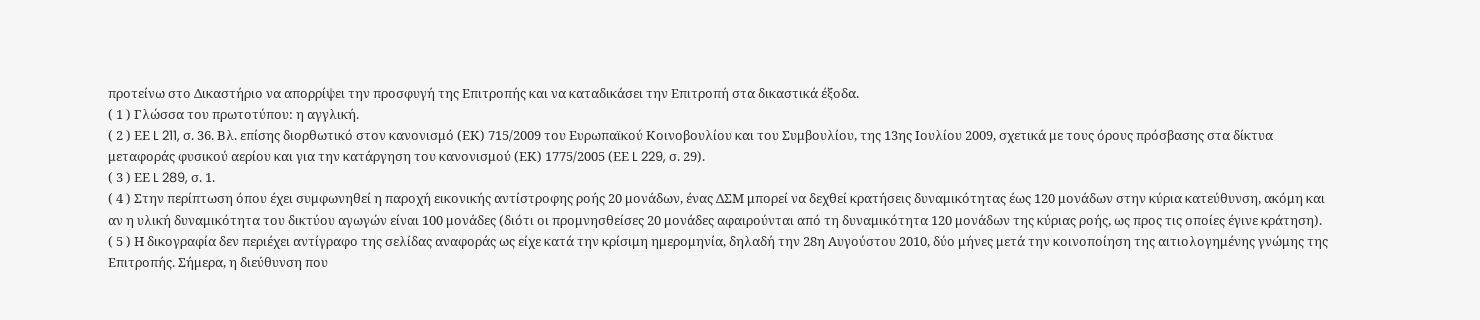προτείνω στο Δικαστήριο να απορρίψει την προσφυγή της Επιτροπής και να καταδικάσει την Επιτροπή στα δικαστικά έξοδα.
( 1 ) Γλώσσα του πρωτοτύπου: η αγγλική.
( 2 ) ΕΕ L 211, σ. 36. Βλ. επίσης διορθωτικό στον κανονισμό (ΕΚ) 715/2009 του Ευρωπαϊκού Κοινοβουλίου και του Συμβουλίου, της 13ης Ιουλίου 2009, σχετικά με τους όρους πρόσβασης στα δίκτυα μεταφοράς φυσικού αερίου και για την κατάργηση του κανονισμού (ΕΚ) 1775/2005 (ΕΕ L 229, σ. 29).
( 3 ) ΕΕ L 289, σ. 1.
( 4 ) Στην περίπτωση όπου έχει συμφωνηθεί η παροχή εικονικής αντίστροφης ροής 20 μονάδων, ένας ΔΣΜ μπορεί να δεχθεί κρατήσεις δυναμικότητας έως 120 μονάδων στην κύρια κατεύθυνση, ακόμη και αν η υλική δυναμικότητα του δικτύου αγωγών είναι 100 μονάδες (διότι οι προμνησθείσες 20 μονάδες αφαιρούνται από τη δυναμικότητα 120 μονάδων της κύριας ροής, ως προς τις οποίες έγινε κράτηση).
( 5 ) Η δικογραφία δεν περιέχει αντίγραφο της σελίδας αναφοράς ως είχε κατά την κρίσιμη ημερομηνία, δηλαδή την 28η Αυγούστου 2010, δύο μήνες μετά την κοινοποίηση της αιτιολογημένης γνώμης της Επιτροπής. Σήμερα, η διεύθυνση που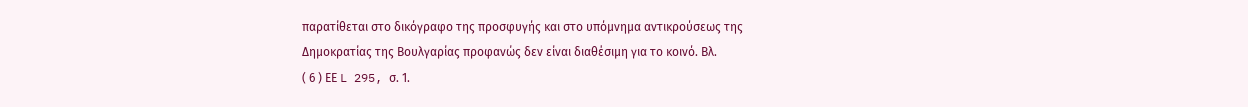παρατίθεται στο δικόγραφο της προσφυγής και στο υπόμνημα αντικρούσεως της Δημοκρατίας της Βουλγαρίας προφανώς δεν είναι διαθέσιμη για το κοινό. Βλ.
( 6 ) ΕΕ L 295, σ. 1.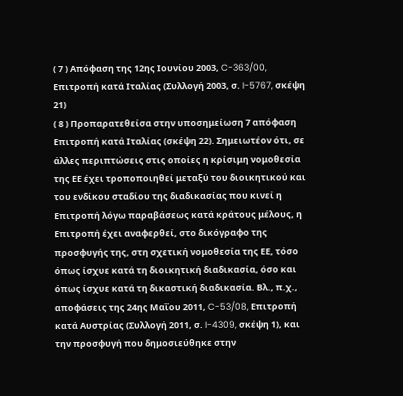( 7 ) Απόφαση της 12ης Ιουνίου 2003, C-363/00, Επιτροπή κατά Ιταλίας (Συλλογή 2003, σ. I-5767, σκέψη 21)
( 8 ) Προπαρατεθείσα στην υποσημείωση 7 απόφαση Επιτροπή κατά Ιταλίας (σκέψη 22). Σημειωτέον ότι, σε άλλες περιπτώσεις στις οποίες η κρίσιμη νομοθεσία της ΕΕ έχει τροποποιηθεί μεταξύ του διοικητικού και του ενδίκου σταδίου της διαδικασίας που κινεί η Επιτροπή λόγω παραβάσεως κατά κράτους μέλους, η Επιτροπή έχει αναφερθεί, στο δικόγραφο της προσφυγής της, στη σχετική νομοθεσία της ΕΕ, τόσο όπως ίσχυε κατά τη διοικητική διαδικασία, όσο και όπως ίσχυε κατά τη δικαστική διαδικασία. Βλ., π.χ., αποφάσεις της 24ης Μαΐου 2011, C-53/08, Επιτροπή κατά Αυστρίας (Συλλογή 2011, σ. I-4309, σκέψη 1), και την προσφυγή που δημοσιεύθηκε στην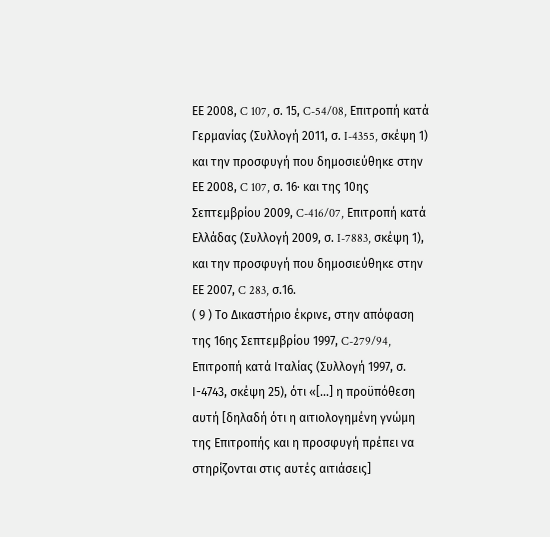ΕΕ 2008, C 107, σ. 15, C-54/08, Επιτροπή κατά Γερμανίας (Συλλογή 2011, σ. I-4355, σκέψη 1) και την προσφυγή που δημοσιεύθηκε στην ΕΕ 2008, C 107, σ. 16· και της 10ης Σεπτεμβρίου 2009, C-416/07, Επιτροπή κατά Ελλάδας (Συλλογή 2009, σ. I-7883, σκέψη 1), και την προσφυγή που δημοσιεύθηκε στην ΕΕ 2007, C 283, σ.16.
( 9 ) Το Δικαστήριο έκρινε, στην απόφαση της 16ης Σεπτεμβρίου 1997, C-279/94, Επιτροπή κατά Ιταλίας (Συλλογή 1997, σ. Ι-4743, σκέψη 25), ότι «[…] η προϋπόθεση αυτή [δηλαδή ότι η αιτιολογημένη γνώμη της Επιτροπής και η προσφυγή πρέπει να στηρίζονται στις αυτές αιτιάσεις]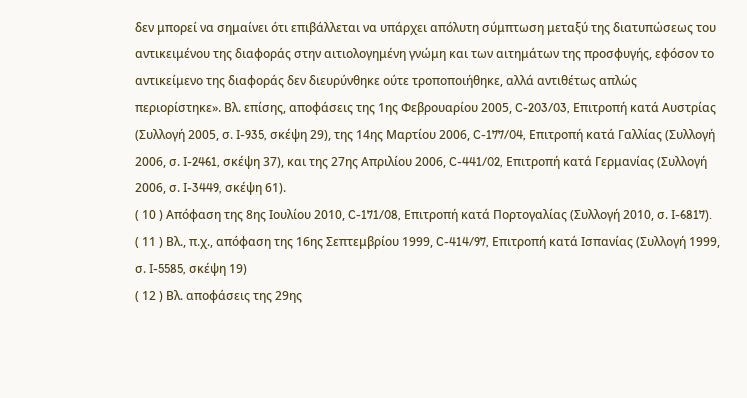δεν μπορεί να σημαίνει ότι επιβάλλεται να υπάρχει απόλυτη σύμπτωση μεταξύ της διατυπώσεως του αντικειμένου της διαφοράς στην αιτιολογημένη γνώμη και των αιτημάτων της προσφυγής, εφόσον το αντικείμενο της διαφοράς δεν διευρύνθηκε ούτε τροποποιήθηκε, αλλά αντιθέτως απλώς περιορίστηκε». Βλ. επίσης, αποφάσεις της 1ης Φεβρουαρίου 2005, C-203/03, Επιτροπή κατά Αυστρίας (Συλλογή 2005, σ. I-935, σκέψη 29), της 14ης Μαρτίου 2006, C-177/04, Επιτροπή κατά Γαλλίας (Συλλογή 2006, σ. I-2461, σκέψη 37), και της 27ης Απριλίου 2006, C-441/02, Επιτροπή κατά Γερμανίας (Συλλογή 2006, σ. I-3449, σκέψη 61).
( 10 ) Απόφαση της 8ης Ιουλίου 2010, C-171/08, Επιτροπή κατά Πορτογαλίας (Συλλογή 2010, σ. I-6817).
( 11 ) Βλ., π.χ., απόφαση της 16ης Σεπτεμβρίου 1999, C-414/97, Επιτροπή κατά Ισπανίας (Συλλογή 1999, σ. I-5585, σκέψη 19)
( 12 ) Βλ. αποφάσεις της 29ης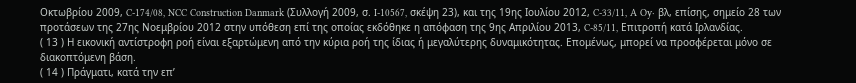Οκτωβρίου 2009, C-174/08, NCC Construction Danmark (Συλλογή 2009, σ. I-10567, σκέψη 23), και της 19ης Ιουλίου 2012, C‑33/11, A Oy· βλ, επίσης, σημείο 28 των προτάσεων της 27ης Νοεμβρίου 2012 στην υπόθεση επί της οποίας εκδόθηκε η απόφαση της 9ης Απριλίου 2013, C‑85/11, Επιτροπή κατά Ιρλανδίας.
( 13 ) Η εικονική αντίστροφη ροή είναι εξαρτώμενη από την κύρια ροή της ίδιας ή μεγαλύτερης δυναμικότητας. Επομένως, μπορεί να προσφέρεται μόνο σε διακοπτόμενη βάση.
( 14 ) Πράγματι, κατά την επ’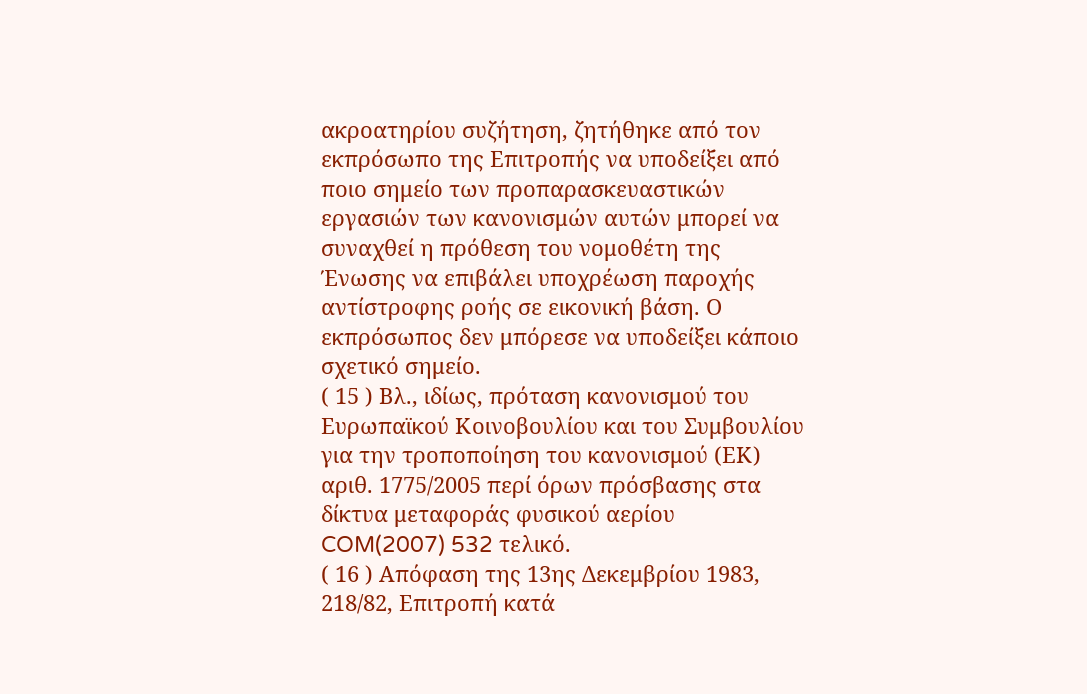ακροατηρίου συζήτηση, ζητήθηκε από τον εκπρόσωπο της Επιτροπής να υποδείξει από ποιο σημείο των προπαρασκευαστικών εργασιών των κανονισμών αυτών μπορεί να συναχθεί η πρόθεση του νομοθέτη της Ένωσης να επιβάλει υποχρέωση παροχής αντίστροφης ροής σε εικονική βάση. Ο εκπρόσωπος δεν μπόρεσε να υποδείξει κάποιο σχετικό σημείο.
( 15 ) Βλ., ιδίως, πρόταση κανονισμού του Ευρωπαϊκού Κοινοβουλίου και του Συμβουλίου για την τροποποίηση του κανονισμού (ΕΚ) αριθ. 1775/2005 περί όρων πρόσβασης στα δίκτυα μεταφοράς φυσικού αερίου COM(2007) 532 τελικό.
( 16 ) Απόφαση της 13ης Δεκεμβρίου 1983, 218/82, Επιτροπή κατά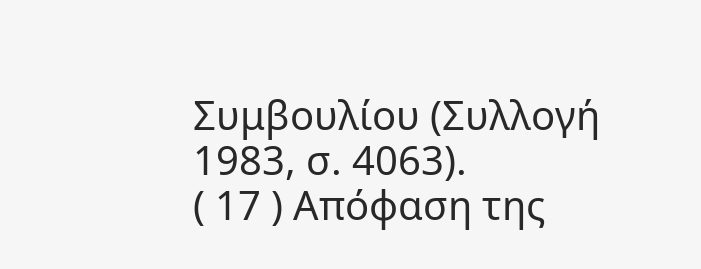Συμβουλίου (Συλλογή 1983, σ. 4063).
( 17 ) Απόφαση της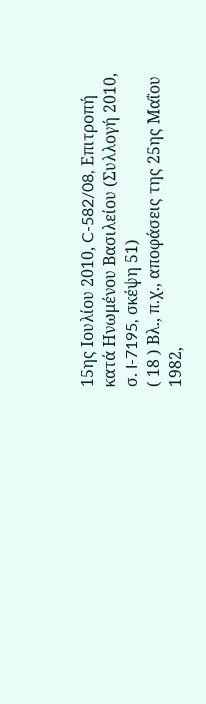15ης Ιουλίου 2010, C-582/08, Επιτροπή κατά Ηνωμένου Βασιλείου (Συλλογή 2010, σ. I-7195, σκέψη 51)
( 18 ) Βλ., π.χ., αποφάσεις της 25ης Μαΐου 1982,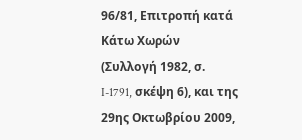96/81, Επιτροπή κατά Κάτω Χωρών (Συλλογή 1982, σ. I-1791, σκέψη 6), και της 29ης Οκτωβρίου 2009,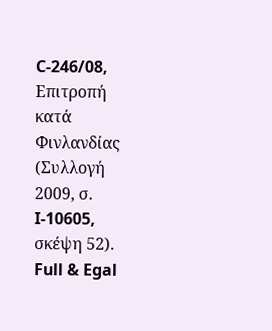C-246/08, Επιτροπή κατά Φινλανδίας (Συλλογή 2009, σ. I-10605, σκέψη 52).
Full & Egal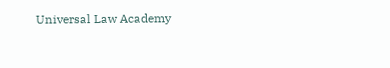Universal Law Academy